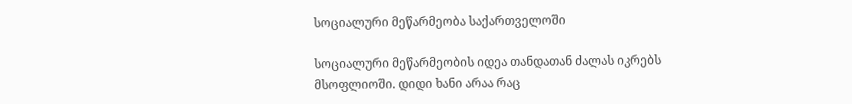სოციალური მეწარმეობა საქართველოში

სოციალური მეწარმეობის იდეა თანდათან ძალას იკრებს მსოფლიოში. დიდი ხანი არაა რაც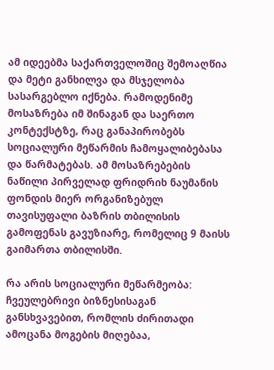ამ იდეებმა საქართველოშიც შემოაღწია და მეტი განხილვა და მსჯელობა სასარგებლო იქნება. რამოდენიმე მოსაზრება იმ შინაგან და საერთო კონტექსტზე, რაც განაპირობებს სოციალური მეწარმის ჩამოყალიბებასა და წარმატებას. ამ მოსაზრებების ნაწილი პირველად ფრიდრიხ ნაუმანის ფონდის მიერ ორგანიზებულ თავისუფალი ბაზრის თბილისის გამოფენას გავუზიარე, რომელიც 9 მაისს გაიმართა თბილისში.

რა არის სოციალური მეწარმეობა: ჩვეულებრივი ბიზნესისაგან განსხვავებით, რომლის ძირითადი ამოცანა მოგების მიღებაა,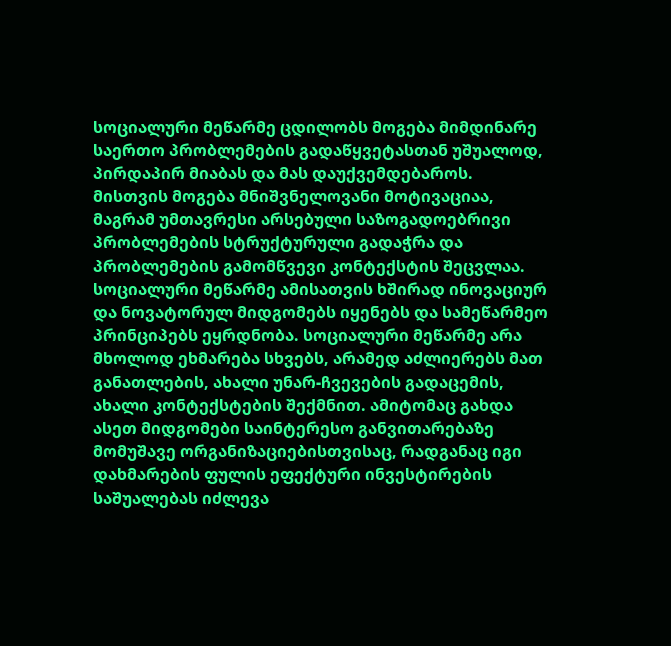სოციალური მეწარმე ცდილობს მოგება მიმდინარე საერთო პრობლემების გადაწყვეტასთან უშუალოდ, პირდაპირ მიაბას და მას დაუქვემდებაროს. მისთვის მოგება მნიშვნელოვანი მოტივაციაა, მაგრამ უმთავრესი არსებული საზოგადოებრივი პრობლემების სტრუქტურული გადაჭრა და პრობლემების გამომწვევი კონტექსტის შეცვლაა. სოციალური მეწარმე ამისათვის ხშირად ინოვაციურ და ნოვატორულ მიდგომებს იყენებს და სამეწარმეო პრინციპებს ეყრდნობა. სოციალური მეწარმე არა მხოლოდ ეხმარება სხვებს, არამედ აძლიერებს მათ განათლების, ახალი უნარ-ჩვევების გადაცემის, ახალი კონტექსტების შექმნით. ამიტომაც გახდა ასეთ მიდგომები საინტერესო განვითარებაზე მომუშავე ორგანიზაციებისთვისაც, რადგანაც იგი დახმარების ფულის ეფექტური ინვესტირების საშუალებას იძლევა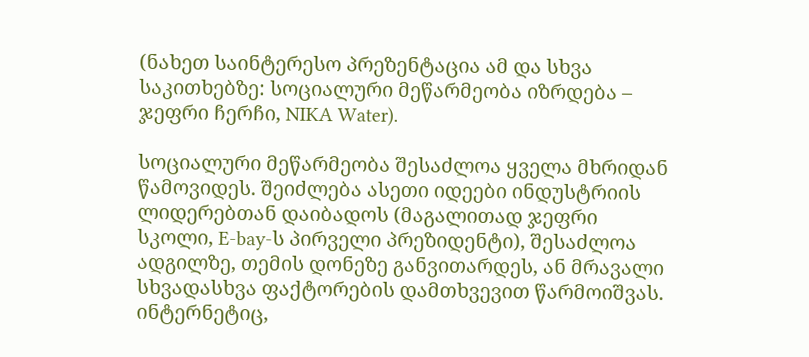(ნახეთ საინტერესო პრეზენტაცია ამ და სხვა საკითხებზე: სოციალური მეწარმეობა იზრდება – ჯეფრი ჩერჩი, NIKA Water).

სოციალური მეწარმეობა შესაძლოა ყველა მხრიდან წამოვიდეს. შეიძლება ასეთი იდეები ინდუსტრიის ლიდერებთან დაიბადოს (მაგალითად ჯეფრი სკოლი, E-bay-ს პირველი პრეზიდენტი), შესაძლოა ადგილზე, თემის დონეზე განვითარდეს, ან მრავალი სხვადასხვა ფაქტორების დამთხვევით წარმოიშვას. ინტერნეტიც,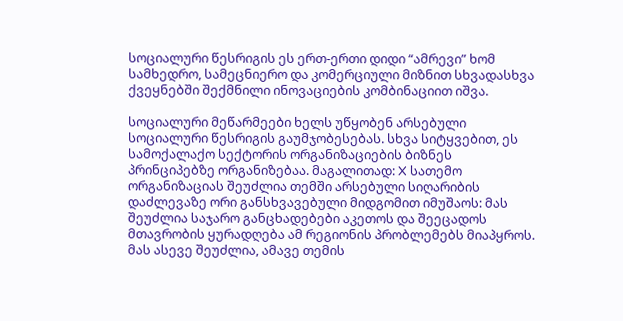სოციალური წესრიგის ეს ერთ-ერთი დიდი “ამრევი” ხომ სამხედრო, სამეცნიერო და კომერციული მიზნით სხვადასხვა ქვეყნებში შექმნილი ინოვაციების კომბინაციით იშვა.

სოციალური მეწარმეები ხელს უწყობენ არსებული სოციალური წესრიგის გაუმჯობესებას. სხვა სიტყვებით, ეს სამოქალაქო სექტორის ორგანიზაციების ბიზნეს პრინციპებზე ორგანიზებაა. მაგალითად: X სათემო ორგანიზაციას შეუძლია თემში არსებული სიღარიბის დაძლევაზე ორი განსხვავებული მიდგომით იმუშაოს: მას შეუძლია საჯარო განცხადებები აკეთოს და შეეცადოს მთავრობის ყურადღება ამ რეგიონის პრობლემებს მიაპყროს. მას ასევე შეუძლია, ამავე თემის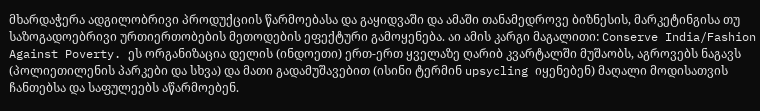მხარდაჭერა ადგილობრივი პროდუქციის წარმოებასა და გაყიდვაში და ამაში თანამედროვე ბიზნესის, მარკეტინგისა თუ საზოგადოებრივი ურთიერთობების მეთოდების ეფექტური გამოყენება. აი ამის კარგი მაგალითი: Conserve India/Fashion Against Poverty. ეს ორგანიზაცია დელის (ინდოეთი) ერთ-ერთ ყველაზე ღარიბ კვარტალში მუშაობს, აგროვებს ნაგავს (პოლიეთილენის პარკები და სხვა) და მათი გადამუშავებით (ისინი ტერმინ upsycling იყენებენ) მაღალი მოდისათვის ჩანთებსა და საფულეებს აწარმოებენ.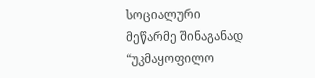სოციალური მეწარმე შინაგანად “უკმაყოფილო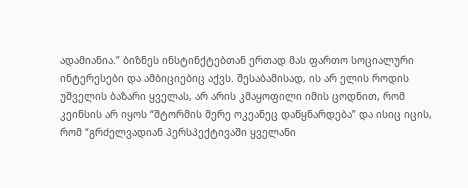ადამიანია.” ბიზნეს ინსტინქტებთან ერთად მას ფართო სოციალური ინტერესები და ამბიციებიც აქვს. შესაბამისად, ის არ ელის როდის უშველის ბაზარი ყველას, არ არის კმაყოფილი იმის ცოდნით, რომ კეინსის არ იყოს “შტორმის მერე ოკეანეც დაწყნარდება” და ისიც იცის, რომ “გრძელვადიან პერსპექტივაში ყველანი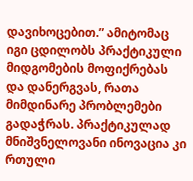დავიხოცებით.” ამიტომაც იგი ცდილობს პრაქტიკული მიდგომების მოფიქრებას და დანერგვას, რათა მიმდინარე პრობლემები გადაჭრას. პრაქტიკულად მნიშვნელოვანი ინოვაცია კი რთული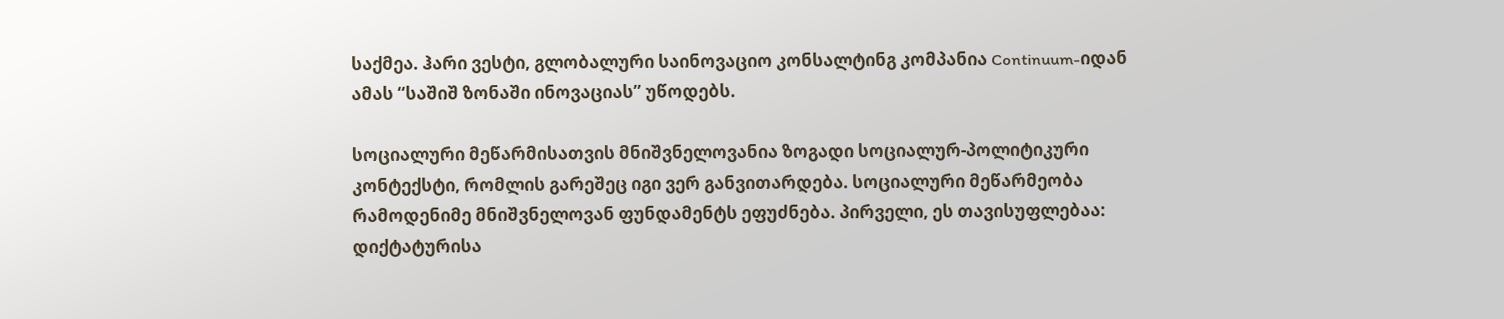საქმეა. ჰარი ვესტი, გლობალური საინოვაციო კონსალტინგ კომპანია Continuum-იდან ამას “საშიშ ზონაში ინოვაციას” უწოდებს.

სოციალური მეწარმისათვის მნიშვნელოვანია ზოგადი სოციალურ-პოლიტიკური კონტექსტი, რომლის გარეშეც იგი ვერ განვითარდება. სოციალური მეწარმეობა რამოდენიმე მნიშვნელოვან ფუნდამენტს ეფუძნება. პირველი, ეს თავისუფლებაა: დიქტატურისა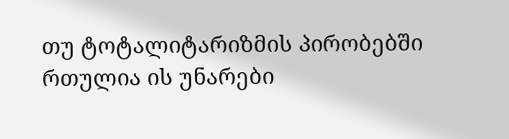თუ ტოტალიტარიზმის პირობებში რთულია ის უნარები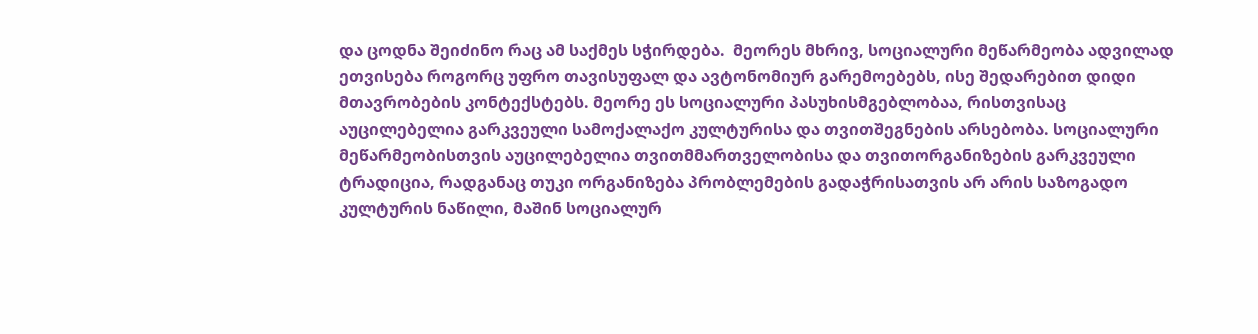და ცოდნა შეიძინო რაც ამ საქმეს სჭირდება.  მეორეს მხრივ, სოციალური მეწარმეობა ადვილად ეთვისება როგორც უფრო თავისუფალ და ავტონომიურ გარემოებებს, ისე შედარებით დიდი მთავრობების კონტექსტებს. მეორე ეს სოციალური პასუხისმგებლობაა, რისთვისაც აუცილებელია გარკვეული სამოქალაქო კულტურისა და თვითშეგნების არსებობა. სოციალური მეწარმეობისთვის აუცილებელია თვითმმართველობისა და თვითორგანიზების გარკვეული ტრადიცია, რადგანაც თუკი ორგანიზება პრობლემების გადაჭრისათვის არ არის საზოგადო კულტურის ნაწილი, მაშინ სოციალურ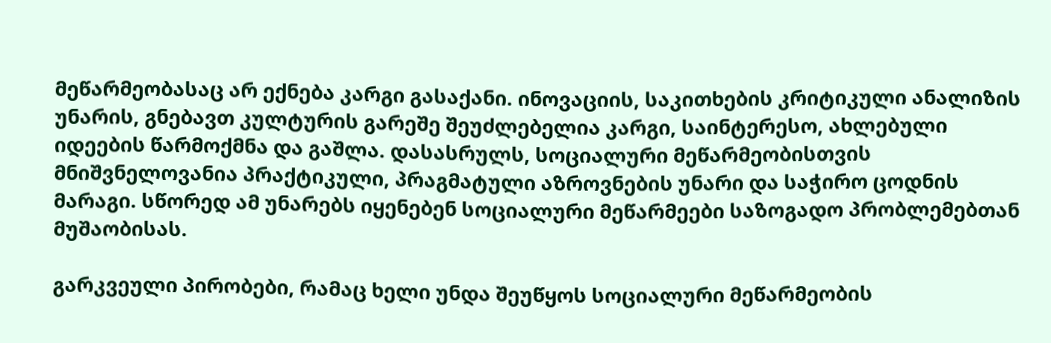მეწარმეობასაც არ ექნება კარგი გასაქანი. ინოვაციის, საკითხების კრიტიკული ანალიზის უნარის, გნებავთ კულტურის გარეშე შეუძლებელია კარგი, საინტერესო, ახლებული იდეების წარმოქმნა და გაშლა. დასასრულს, სოციალური მეწარმეობისთვის მნიშვნელოვანია პრაქტიკული, პრაგმატული აზროვნების უნარი და საჭირო ცოდნის მარაგი. სწორედ ამ უნარებს იყენებენ სოციალური მეწარმეები საზოგადო პრობლემებთან მუშაობისას.

გარკვეული პირობები, რამაც ხელი უნდა შეუწყოს სოციალური მეწარმეობის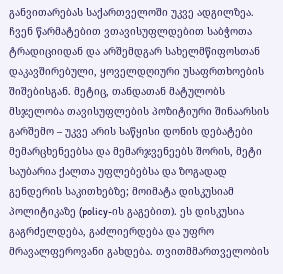განვითარებას საქართველოში უკვე ადგილზეა. ჩვენ წარმატებით ვთავისუფლდებით საბჭოთა ტრადიციიდან და არშემდგარ სახელმწიფოსთან დაკავშირებული, ყოველდღიური უსაფრთხოების შიშებისგან. მეტიც, თანდათან მატულობს მსჯელობა თავისუფლების პოზიტიური შინაარსის გარშემო – უკვე არის საწყისი დონის დებატები მემარცხენეებსა და მემარჯვენეებს შორის, მეტი საუბარია ქალთა უფლებებსა და ზოგადად გენდერის საკითხებზე; მოიმატა დისკუსიამ პოლიტიკაზე (policy-ის გაგებით). ეს დისკუსია გაგრძელდება, გაძლიერდება და უფრო მრავალფეროვანი გახდება. თვითმმართველობის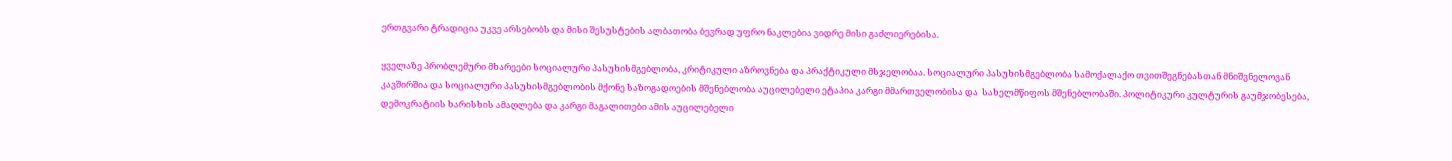ერთგვარი ტრადიცია უკვე არსებობს და მისი შესუსტების ალბათობა ბევრად უფრო ნაკლებია ვიდრე მისი გაძლიერებისა.

ყველაზე პრობლემური მხარეები სოციალური პასუხისმგებლობა, კრიტიკული აზროვნება და პრაქტიკული მსჯელობაა. სოციალური პასუხისმგებლობა სამოქალაქო თვითშეგნებასთან მნიშვნელოვან კავშირშია და სოციალური პასუხისმგებლობის მქონე საზოგადოების მშენებლობა აუცილებელი ეტაპია კარგი მმართველობისა და  სახელმწიფოს მშენებლობაში. პოლიტიკური კულტურის გაუმჯობესება, დემოკრატიის ხარისხის ამაღლება და კარგი მაგალითები ამის აუცილებელი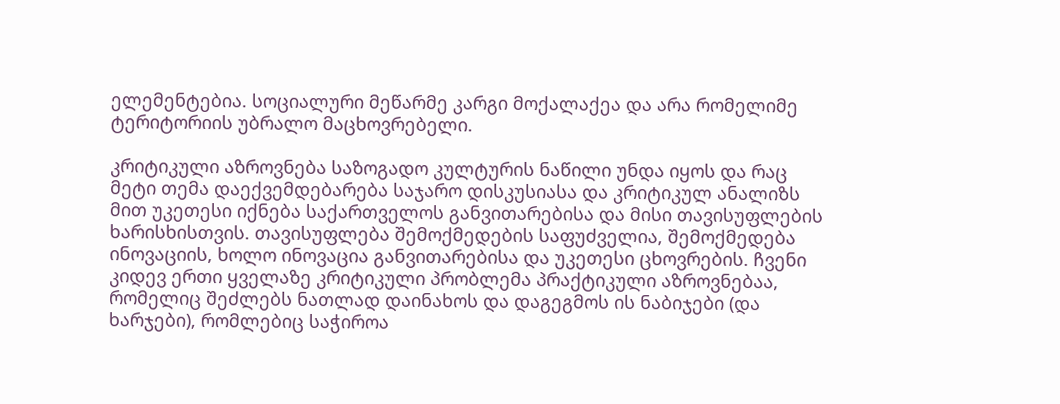ელემენტებია. სოციალური მეწარმე კარგი მოქალაქეა და არა რომელიმე ტერიტორიის უბრალო მაცხოვრებელი.

კრიტიკული აზროვნება საზოგადო კულტურის ნაწილი უნდა იყოს და რაც მეტი თემა დაექვემდებარება საჯარო დისკუსიასა და კრიტიკულ ანალიზს მით უკეთესი იქნება საქართველოს განვითარებისა და მისი თავისუფლების ხარისხისთვის. თავისუფლება შემოქმედების საფუძველია, შემოქმედება ინოვაციის, ხოლო ინოვაცია განვითარებისა და უკეთესი ცხოვრების. ჩვენი კიდევ ერთი ყველაზე კრიტიკული პრობლემა პრაქტიკული აზროვნებაა, რომელიც შეძლებს ნათლად დაინახოს და დაგეგმოს ის ნაბიჯები (და ხარჯები), რომლებიც საჭიროა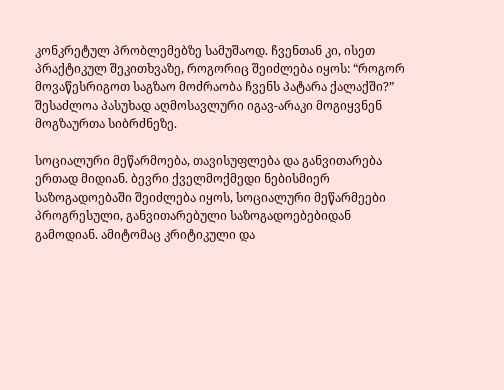კონკრეტულ პრობლემებზე სამუშაოდ. ჩვენთან კი, ისეთ პრაქტიკულ შეკითხვაზე, როგორიც შეიძლება იყოს: “როგორ მოვაწესრიგოთ საგზაო მოძრაობა ჩვენს პატარა ქალაქში?” შესაძლოა პასუხად აღმოსავლური იგავ-არაკი მოგიყვნენ მოგზაურთა სიბრძნეზე.

სოციალური მეწარმოება, თავისუფლება და განვითარება ერთად მიდიან. ბევრი ქველმოქმედი ნებისმიერ საზოგადოებაში შეიძლება იყოს, სოციალური მეწარმეები პროგრესული, განვითარებული საზოგადოებებიდან გამოდიან. ამიტომაც კრიტიკული და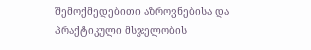შემოქმედებითი აზროვნებისა და პრაქტიკული მსჯელობის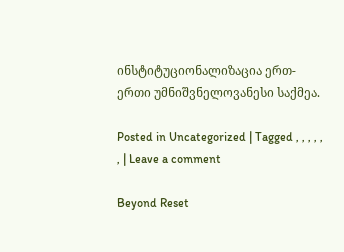ინსტიტუციონალიზაცია ერთ-ერთი უმნიშვნელოვანესი საქმეა.

Posted in Uncategorized | Tagged , , , , , , | Leave a comment

Beyond Reset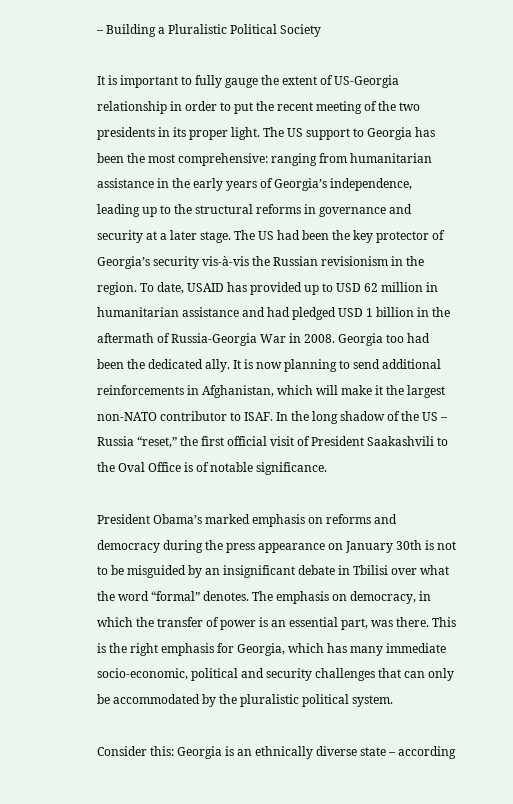– Building a Pluralistic Political Society

It is important to fully gauge the extent of US-Georgia relationship in order to put the recent meeting of the two presidents in its proper light. The US support to Georgia has been the most comprehensive: ranging from humanitarian assistance in the early years of Georgia’s independence, leading up to the structural reforms in governance and security at a later stage. The US had been the key protector of Georgia’s security vis-à-vis the Russian revisionism in the region. To date, USAID has provided up to USD 62 million in humanitarian assistance and had pledged USD 1 billion in the aftermath of Russia-Georgia War in 2008. Georgia too had been the dedicated ally. It is now planning to send additional reinforcements in Afghanistan, which will make it the largest non-NATO contributor to ISAF. In the long shadow of the US – Russia “reset,” the first official visit of President Saakashvili to the Oval Office is of notable significance.

President Obama’s marked emphasis on reforms and democracy during the press appearance on January 30th is not to be misguided by an insignificant debate in Tbilisi over what the word “formal” denotes. The emphasis on democracy, in which the transfer of power is an essential part, was there. This is the right emphasis for Georgia, which has many immediate socio-economic, political and security challenges that can only be accommodated by the pluralistic political system.

Consider this: Georgia is an ethnically diverse state – according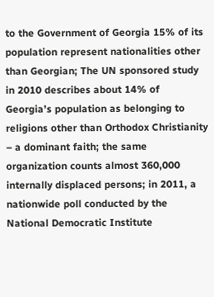to the Government of Georgia 15% of its population represent nationalities other than Georgian; The UN sponsored study in 2010 describes about 14% of Georgia’s population as belonging to religions other than Orthodox Christianity – a dominant faith; the same organization counts almost 360,000 internally displaced persons; in 2011, a nationwide poll conducted by the National Democratic Institute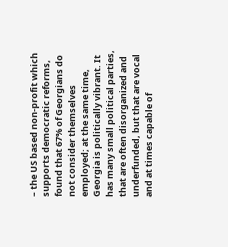– the US based non-profit which supports democratic reforms, found that 67% of Georgians do not consider themselves employed; at the same time, Georgia is politically vibrant. It has many small political parties, that are often disorganized and underfunded, but that are vocal and at times capable of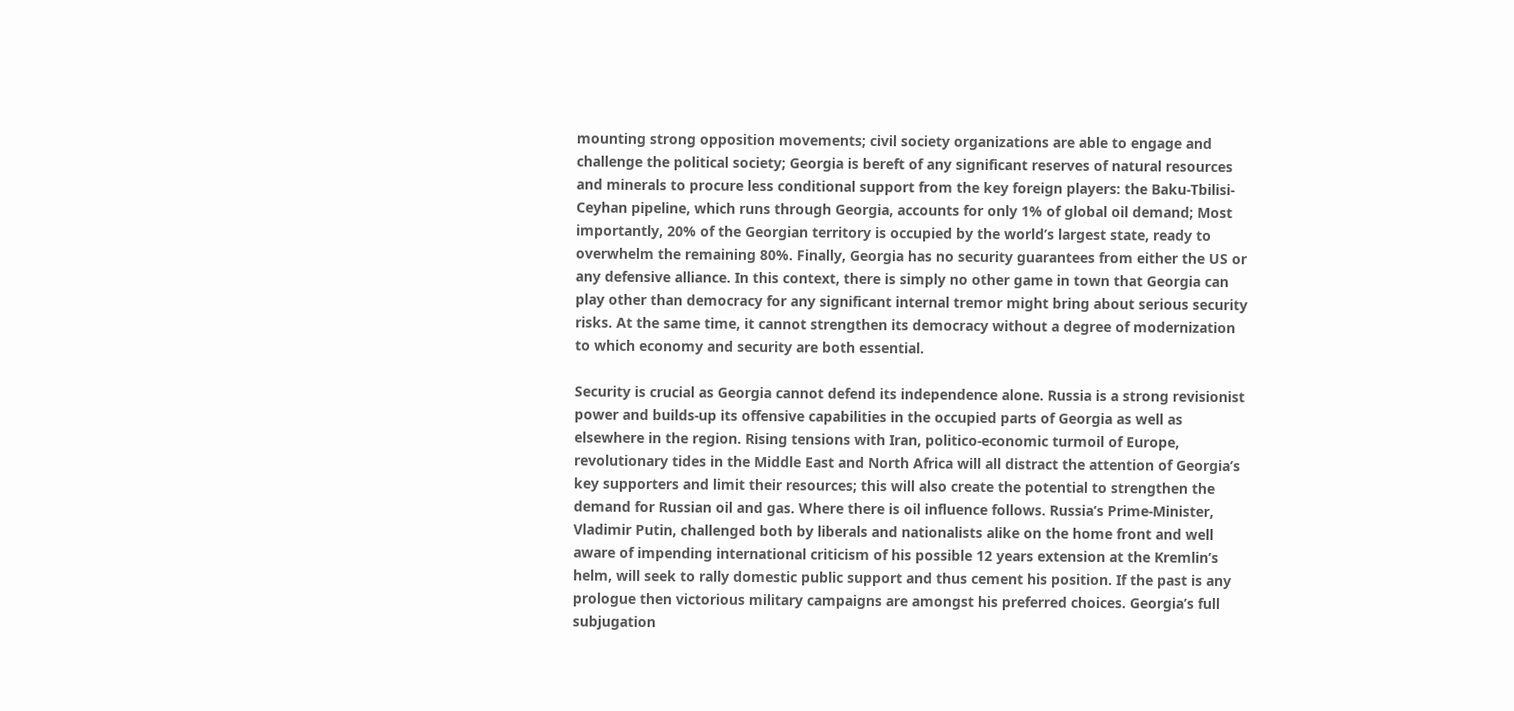mounting strong opposition movements; civil society organizations are able to engage and challenge the political society; Georgia is bereft of any significant reserves of natural resources and minerals to procure less conditional support from the key foreign players: the Baku-Tbilisi-Ceyhan pipeline, which runs through Georgia, accounts for only 1% of global oil demand; Most importantly, 20% of the Georgian territory is occupied by the world’s largest state, ready to overwhelm the remaining 80%. Finally, Georgia has no security guarantees from either the US or any defensive alliance. In this context, there is simply no other game in town that Georgia can play other than democracy for any significant internal tremor might bring about serious security risks. At the same time, it cannot strengthen its democracy without a degree of modernization to which economy and security are both essential.

Security is crucial as Georgia cannot defend its independence alone. Russia is a strong revisionist power and builds-up its offensive capabilities in the occupied parts of Georgia as well as elsewhere in the region. Rising tensions with Iran, politico-economic turmoil of Europe, revolutionary tides in the Middle East and North Africa will all distract the attention of Georgia’s key supporters and limit their resources; this will also create the potential to strengthen the demand for Russian oil and gas. Where there is oil influence follows. Russia’s Prime-Minister, Vladimir Putin, challenged both by liberals and nationalists alike on the home front and well aware of impending international criticism of his possible 12 years extension at the Kremlin’s helm, will seek to rally domestic public support and thus cement his position. If the past is any prologue then victorious military campaigns are amongst his preferred choices. Georgia’s full subjugation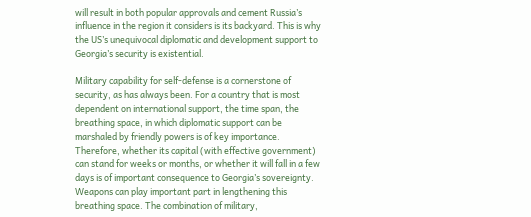will result in both popular approvals and cement Russia’s influence in the region it considers is its backyard. This is why the US’s unequivocal diplomatic and development support to Georgia’s security is existential.

Military capability for self-defense is a cornerstone of security, as has always been. For a country that is most dependent on international support, the time span, the breathing space, in which diplomatic support can be marshaled by friendly powers is of key importance. Therefore, whether its capital (with effective government) can stand for weeks or months, or whether it will fall in a few days is of important consequence to Georgia’s sovereignty. Weapons can play important part in lengthening this breathing space. The combination of military,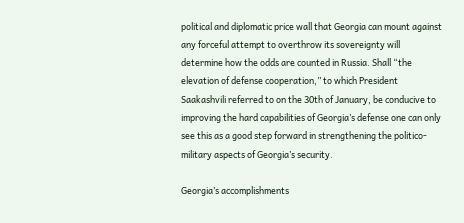political and diplomatic price wall that Georgia can mount against any forceful attempt to overthrow its sovereignty will determine how the odds are counted in Russia. Shall “the elevation of defense cooperation,” to which President Saakashvili referred to on the 30th of January, be conducive to improving the hard capabilities of Georgia’s defense one can only see this as a good step forward in strengthening the politico-military aspects of Georgia’s security.

Georgia’s accomplishments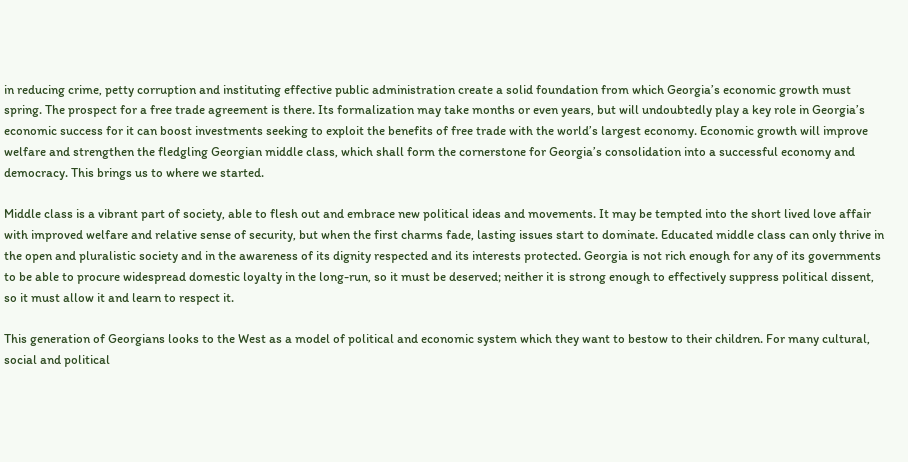in reducing crime, petty corruption and instituting effective public administration create a solid foundation from which Georgia’s economic growth must spring. The prospect for a free trade agreement is there. Its formalization may take months or even years, but will undoubtedly play a key role in Georgia’s economic success for it can boost investments seeking to exploit the benefits of free trade with the world’s largest economy. Economic growth will improve welfare and strengthen the fledgling Georgian middle class, which shall form the cornerstone for Georgia’s consolidation into a successful economy and democracy. This brings us to where we started.

Middle class is a vibrant part of society, able to flesh out and embrace new political ideas and movements. It may be tempted into the short lived love affair with improved welfare and relative sense of security, but when the first charms fade, lasting issues start to dominate. Educated middle class can only thrive in the open and pluralistic society and in the awareness of its dignity respected and its interests protected. Georgia is not rich enough for any of its governments to be able to procure widespread domestic loyalty in the long-run, so it must be deserved; neither it is strong enough to effectively suppress political dissent, so it must allow it and learn to respect it.

This generation of Georgians looks to the West as a model of political and economic system which they want to bestow to their children. For many cultural, social and political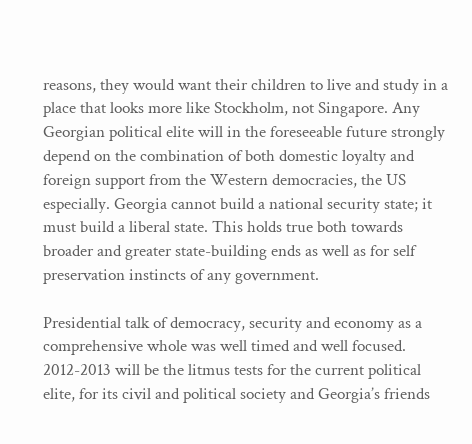reasons, they would want their children to live and study in a place that looks more like Stockholm, not Singapore. Any Georgian political elite will in the foreseeable future strongly depend on the combination of both domestic loyalty and foreign support from the Western democracies, the US especially. Georgia cannot build a national security state; it must build a liberal state. This holds true both towards broader and greater state-building ends as well as for self preservation instincts of any government.

Presidential talk of democracy, security and economy as a comprehensive whole was well timed and well focused. 2012-2013 will be the litmus tests for the current political elite, for its civil and political society and Georgia’s friends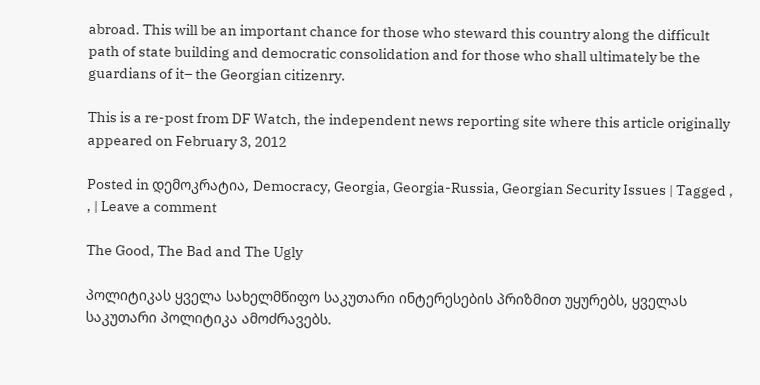abroad. This will be an important chance for those who steward this country along the difficult path of state building and democratic consolidation and for those who shall ultimately be the guardians of it– the Georgian citizenry.

This is a re-post from DF Watch, the independent news reporting site where this article originally appeared on February 3, 2012

Posted in დემოკრატია, Democracy, Georgia, Georgia-Russia, Georgian Security Issues | Tagged , , | Leave a comment

The Good, The Bad and The Ugly

პოლიტიკას ყველა სახელმწიფო საკუთარი ინტერესების პრიზმით უყურებს, ყველას საკუთარი პოლიტიკა ამოძრავებს.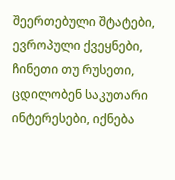შეერთებული შტატები, ევროპული ქვეყნები, ჩინეთი თუ რუსეთი, ცდილობენ საკუთარი ინტერესები, იქნება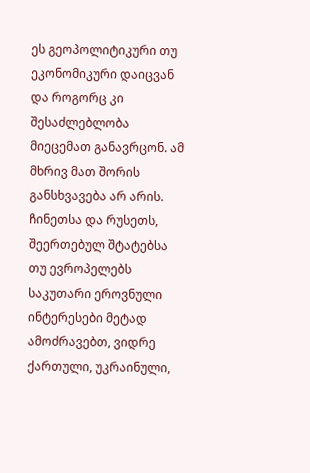ეს გეოპოლიტიკური თუ ეკონომიკური დაიცვან და როგორც კი შესაძლებლობა მიეცემათ განავრცონ. ამ მხრივ მათ შორის განსხვავება არ არის. ჩინეთსა და რუსეთს, შეერთებულ შტატებსა თუ ევროპელებს საკუთარი ეროვნული ინტერესები მეტად ამოძრავებთ, ვიდრე ქართული, უკრაინული,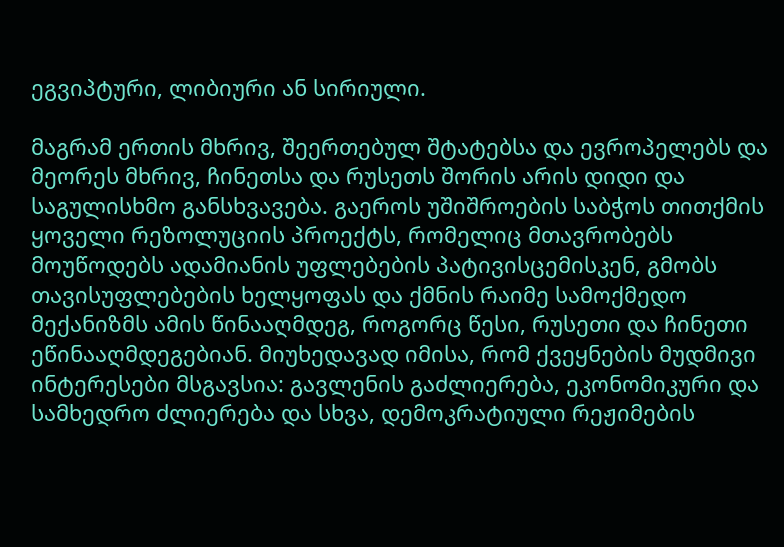ეგვიპტური, ლიბიური ან სირიული.

მაგრამ ერთის მხრივ, შეერთებულ შტატებსა და ევროპელებს და მეორეს მხრივ, ჩინეთსა და რუსეთს შორის არის დიდი და საგულისხმო განსხვავება. გაეროს უშიშროების საბჭოს თითქმის ყოველი რეზოლუციის პროექტს, რომელიც მთავრობებს მოუწოდებს ადამიანის უფლებების პატივისცემისკენ, გმობს თავისუფლებების ხელყოფას და ქმნის რაიმე სამოქმედო მექანიზმს ამის წინააღმდეგ, როგორც წესი, რუსეთი და ჩინეთი ეწინააღმდეგებიან. მიუხედავად იმისა, რომ ქვეყნების მუდმივი ინტერესები მსგავსია: გავლენის გაძლიერება, ეკონომიკური და სამხედრო ძლიერება და სხვა, დემოკრატიული რეჟიმების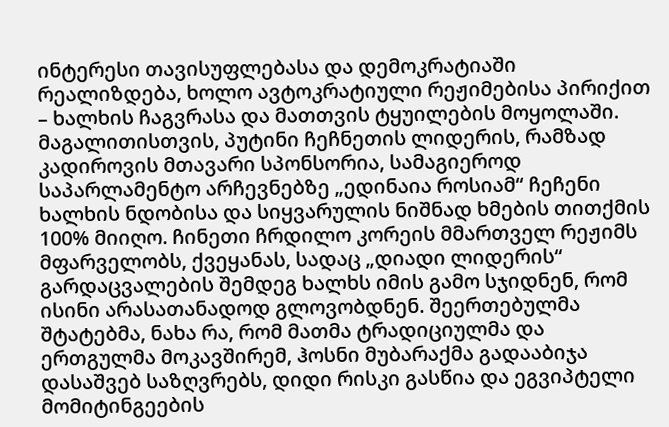ინტერესი თავისუფლებასა და დემოკრატიაში რეალიზდება, ხოლო ავტოკრატიული რეჟიმებისა პირიქით – ხალხის ჩაგვრასა და მათთვის ტყუილების მოყოლაში. მაგალითისთვის, პუტინი ჩეჩნეთის ლიდერის, რამზად კადიროვის მთავარი სპონსორია, სამაგიეროდ საპარლამენტო არჩევნებზე „ედინაია როსიამ“ ჩეჩენი ხალხის ნდობისა და სიყვარულის ნიშნად ხმების თითქმის 100% მიიღო. ჩინეთი ჩრდილო კორეის მმართველ რეჟიმს მფარველობს, ქვეყანას, სადაც „დიადი ლიდერის“ გარდაცვალების შემდეგ ხალხს იმის გამო სჯიდნენ, რომ ისინი არასათანადოდ გლოვობდნენ. შეერთებულმა შტატებმა, ნახა რა, რომ მათმა ტრადიციულმა და ერთგულმა მოკავშირემ, ჰოსნი მუბარაქმა გადააბიჯა დასაშვებ საზღვრებს, დიდი რისკი გასწია და ეგვიპტელი მომიტინგეების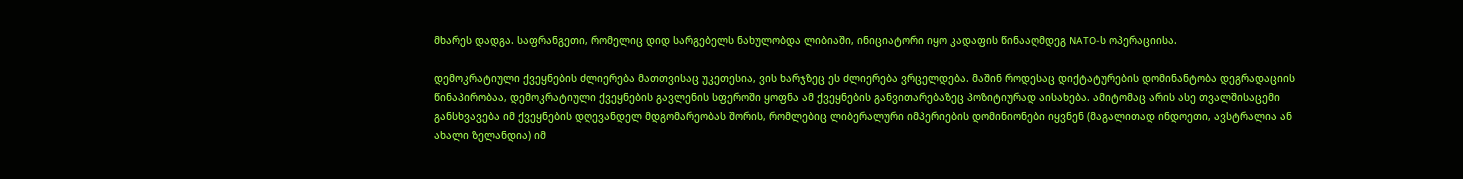მხარეს დადგა. საფრანგეთი, რომელიც დიდ სარგებელს ნახულობდა ლიბიაში, ინიციატორი იყო კადაფის წინააღმდეგ NATO-ს ოპერაციისა.

დემოკრატიული ქვეყნების ძლიერება მათთვისაც უკეთესია, ვის ხარჯზეც ეს ძლიერება ვრცელდება. მაშინ როდესაც დიქტატურების დომინანტობა დეგრადაციის წინაპირობაა, დემოკრატიული ქვეყნების გავლენის სფეროში ყოფნა ამ ქვეყნების განვითარებაზეც პოზიტიურად აისახება. ამიტომაც არის ასე თვალშისაცემი განსხვავება იმ ქვეყნების დღევანდელ მდგომარეობას შორის, რომლებიც ლიბერალური იმპერიების დომინიონები იყვნენ (მაგალითად ინდოეთი, ავსტრალია ან ახალი ზელანდია) იმ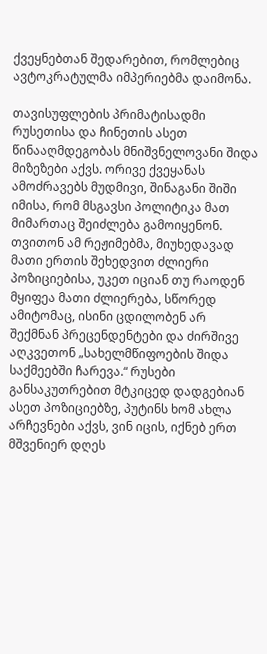ქვეყნებთან შედარებით, რომლებიც ავტოკრატულმა იმპერიებმა დაიმონა.

თავისუფლების პრიმატისადმი რუსეთისა და ჩინეთის ასეთ წინააღმდეგობას მნიშვნელოვანი შიდა მიზეზები აქვს. ორივე ქვეყანას ამოძრავებს მუდმივი, შინაგანი შიში იმისა, რომ მსგავსი პოლიტიკა მათ მიმართაც შეიძლება გამოიყენონ. თვითონ ამ რეჟიმებმა, მიუხედავად მათი ერთის შეხედვით ძლიერი პოზიციებისა, უკეთ იციან თუ რაოდენ მყიფეა მათი ძლიერება, სწორედ ამიტომაც, ისინი ცდილობენ არ შექმნან პრეცენდენტები და ძირშივე აღკვეთონ „სახელმწიფოების შიდა საქმეებში ჩარევა.“ რუსები განსაკუთრებით მტკიცედ დადგებიან ასეთ პოზიციებზე, პუტინს ხომ ახლა არჩევნები აქვს, ვინ იცის, იქნებ ერთ მშვენიერ დღეს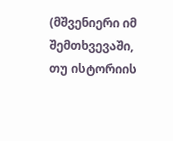(მშვენიერი იმ შემთხვევაში, თუ ისტორიის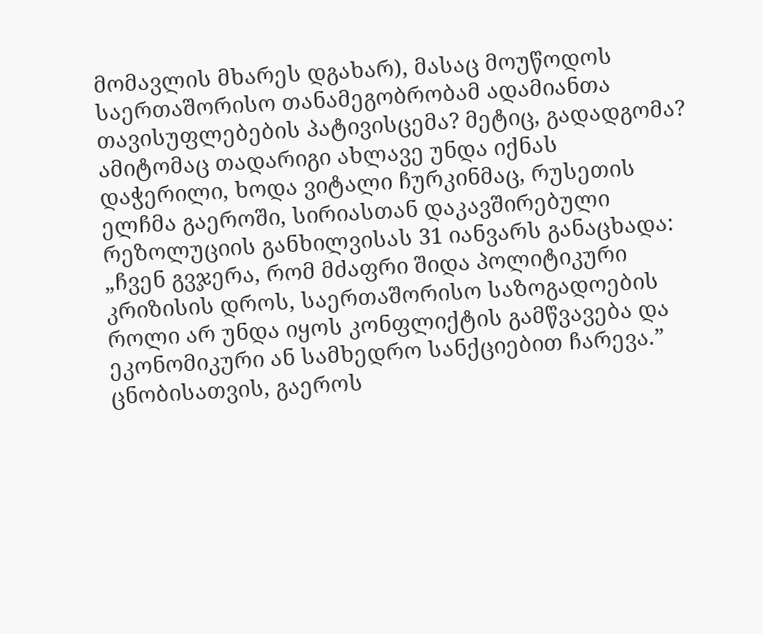მომავლის მხარეს დგახარ), მასაც მოუწოდოს საერთაშორისო თანამეგობრობამ ადამიანთა თავისუფლებების პატივისცემა? მეტიც, გადადგომა? ამიტომაც თადარიგი ახლავე უნდა იქნას დაჭერილი, ხოდა ვიტალი ჩურკინმაც, რუსეთის ელჩმა გაეროში, სირიასთან დაკავშირებული რეზოლუციის განხილვისას 31 იანვარს განაცხადა: „ჩვენ გვჯერა, რომ მძაფრი შიდა პოლიტიკური კრიზისის დროს, საერთაშორისო საზოგადოების როლი არ უნდა იყოს კონფლიქტის გამწვავება და ეკონომიკური ან სამხედრო სანქციებით ჩარევა.” ცნობისათვის, გაეროს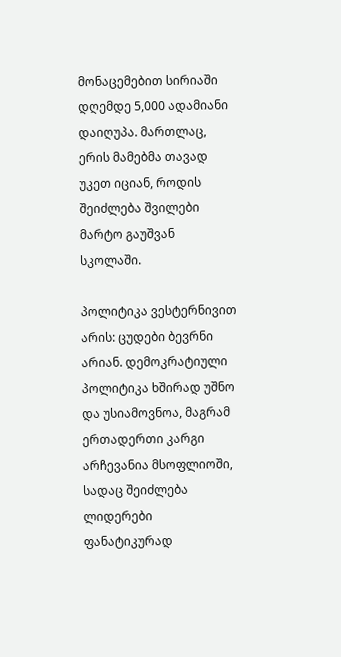მონაცემებით სირიაში დღემდე 5,000 ადამიანი დაიღუპა. მართლაც, ერის მამებმა თავად უკეთ იციან, როდის შეიძლება შვილები მარტო გაუშვან სკოლაში.

პოლიტიკა ვესტერნივით არის: ცუდები ბევრნი არიან. დემოკრატიული პოლიტიკა ხშირად უშნო და უსიამოვნოა, მაგრამ ერთადერთი კარგი არჩევანია მსოფლიოში, სადაც შეიძლება ლიდერები ფანატიკურად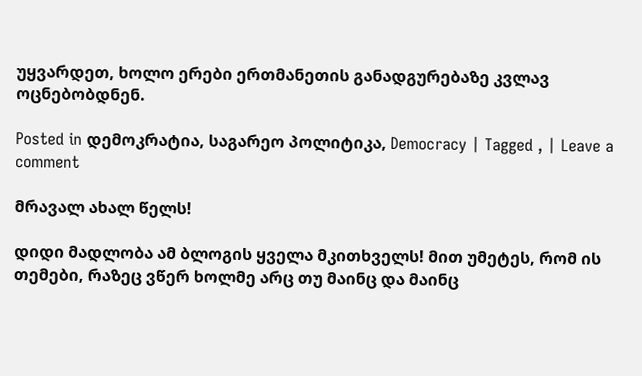უყვარდეთ, ხოლო ერები ერთმანეთის განადგურებაზე კვლავ ოცნებობდნენ.

Posted in დემოკრატია, საგარეო პოლიტიკა, Democracy | Tagged , | Leave a comment

მრავალ ახალ წელს!

დიდი მადლობა ამ ბლოგის ყველა მკითხველს! მით უმეტეს, რომ ის თემები, რაზეც ვწერ ხოლმე არც თუ მაინც და მაინც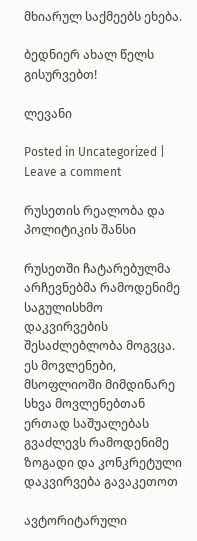მხიარულ საქმეებს ეხება.

ბედნიერ ახალ წელს გისურვებთ!

ლევანი

Posted in Uncategorized | Leave a comment

რუსეთის რეალობა და პოლიტიკის შანსი

რუსეთში ჩატარებულმა არჩევნებმა რამოდენიმე საგულისხმო დაკვირვების შესაძლებლობა მოგვცა. ეს მოვლენები, მსოფლიოში მიმდინარე სხვა მოვლენებთან ერთად საშუალებას გვაძლევს რამოდენიმე ზოგადი და კონკრეტული დაკვირვება გავაკეთოთ

ავტორიტარული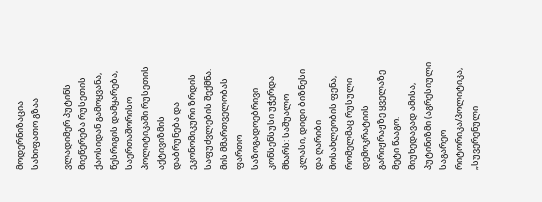მოდერნიზაცია სახიფათო გზაა

ვლადიმერ პუტინს მიეწერება რუსეთის ქაოსიდან გამოყვანა, წესრიგის დამყარება, საერთაშორისო პოლიტიკაში რუსეთის აქტივიზმის დაბრუნება და ეკონომიკური ზრდის საფუძვლების შექმნა. მის მმართველობას ფართო საზოგადოებრივი კონსენსუსი უჭერდა მხარს: საშუალო კლასი, დიდი ბიზნესი და ღარიბი მოსახლეობის ფენა, რომელმაც რუსული დემოკრატიის გარიჟრაჟზე ყველაზე მეტი წააგო. მიუხედავად ამისა, პუტინიზმი (აგრესიული საგარეო რიტორიკა/პოლიტიკა, „სუვერენული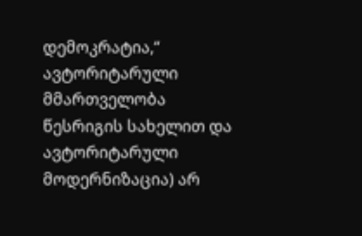დემოკრატია,“ ავტორიტარული მმართველობა წესრიგის სახელით და ავტორიტარული მოდერნიზაცია) არ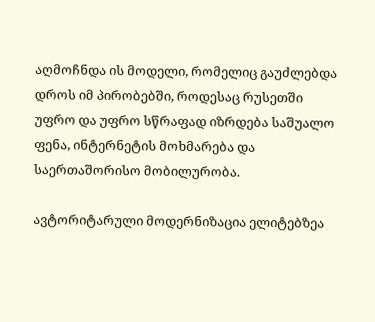აღმოჩნდა ის მოდელი, რომელიც გაუძლებდა დროს იმ პირობებში, როდესაც რუსეთში უფრო და უფრო სწრაფად იზრდება საშუალო ფენა, ინტერნეტის მოხმარება და საერთაშორისო მობილურობა.

ავტორიტარული მოდერნიზაცია ელიტებზეა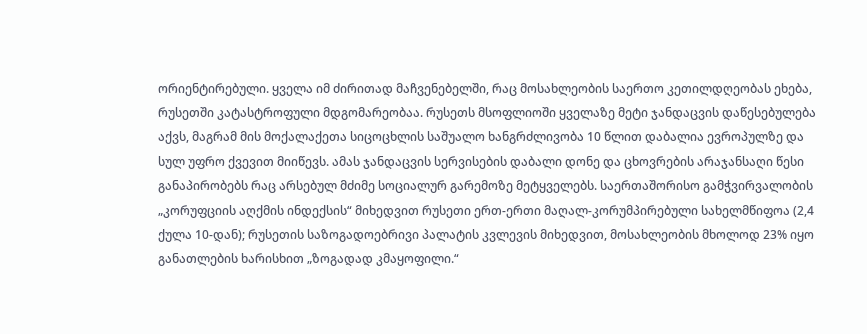ორიენტირებული. ყველა იმ ძირითად მაჩვენებელში, რაც მოსახლეობის საერთო კეთილდღეობას ეხება, რუსეთში კატასტროფული მდგომარეობაა. რუსეთს მსოფლიოში ყველაზე მეტი ჯანდაცვის დაწესებულება აქვს, მაგრამ მის მოქალაქეთა სიცოცხლის საშუალო ხანგრძლივობა 10 წლით დაბალია ევროპულზე და სულ უფრო ქვევით მიიწევს. ამას ჯანდაცვის სერვისების დაბალი დონე და ცხოვრების არაჯანსაღი წესი განაპირობებს რაც არსებულ მძიმე სოციალურ გარემოზე მეტყველებს. საერთაშორისო გამჭვირვალობის „კორუფციის აღქმის ინდექსის“ მიხედვით რუსეთი ერთ-ერთი მაღალ-კორუმპირებული სახელმწიფოა (2,4 ქულა 10-დან); რუსეთის საზოგადოებრივი პალატის კვლევის მიხედვით, მოსახლეობის მხოლოდ 23% იყო განათლების ხარისხით „ზოგადად კმაყოფილი.“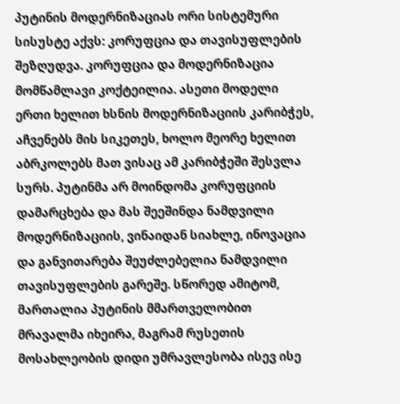პუტინის მოდერნიზაციას ორი სისტემური სისუსტე აქვს: კორუფცია და თავისუფლების შეზღუდვა. კორუფცია და მოდერნიზაცია მომწამლავი კოქტეილია. ასეთი მოდელი ერთი ხელით ხსნის მოდერნიზაციის კარიბჭეს, აჩვენებს მის სიკეთეს, ხოლო მეორე ხელით აბრკოლებს მათ ვისაც ამ კარიბჭეში შესვლა სურს. პუტინმა არ მოინდომა კორუფციის დამარცხება და მას შეეშინდა ნამდვილი მოდერნიზაციის, ვინაიდან სიახლე, ინოვაცია და განვითარება შეუძლებელია ნამდვილი თავისუფლების გარეშე. სწორედ ამიტომ, მართალია პუტინის მმართველობით მრავალმა იხეირა, მაგრამ რუსეთის მოსახლეობის დიდი უმრავლესობა ისევ ისე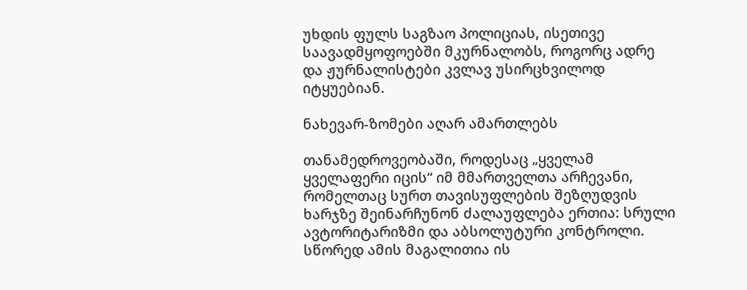უხდის ფულს საგზაო პოლიციას, ისეთივე საავადმყოფოებში მკურნალობს, როგორც ადრე და ჟურნალისტები კვლავ უსირცხვილოდ იტყუებიან.

ნახევარ-ზომები აღარ ამართლებს

თანამედროვეობაში, როდესაც „ყველამ ყველაფერი იცის“ იმ მმართველთა არჩევანი, რომელთაც სურთ თავისუფლების შეზღუდვის ხარჯზე შეინარჩუნონ ძალაუფლება ერთია: სრული ავტორიტარიზმი და აბსოლუტური კონტროლი. სწორედ ამის მაგალითია ის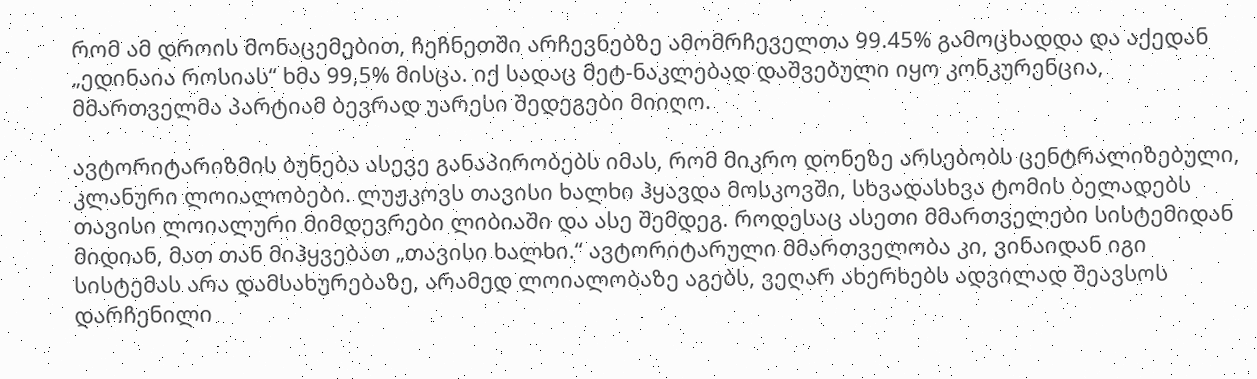რომ ამ დროის მონაცემებით, ჩეჩნეთში არჩევნებზე ამომრჩეველთა 99.45% გამოცხადდა და აქედან „ედინაია როსიას“ ხმა 99,5% მისცა. იქ სადაც მეტ-ნაკლებად დაშვებული იყო კონკურენცია, მმართველმა პარტიამ ბევრად უარესი შედეგები მიიღო.

ავტორიტარიზმის ბუნება ასევე განაპირობებს იმას, რომ მიკრო დონეზე არსებობს ცენტრალიზებული, კლანური ლოიალობები. ლუჟკოვს თავისი ხალხი ჰყავდა მოსკოვში, სხვადასხვა ტომის ბელადებს თავისი ლოიალური მიმდევრები ლიბიაში და ასე შემდეგ. როდესაც ასეთი მმართველები სისტემიდან მიდიან, მათ თან მიჰყვებათ „თავისი ხალხი.“ ავტორიტარული მმართველობა კი, ვინაიდან იგი სისტემას არა დამსახურებაზე, არამედ ლოიალობაზე აგებს, ვეღარ ახერხებს ადვილად შეავსოს დარჩენილი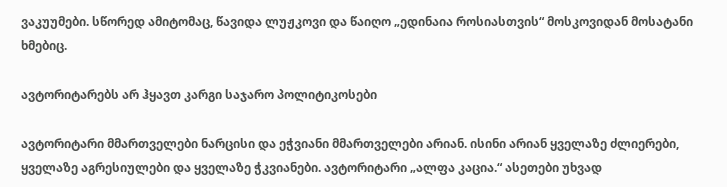ვაკუუმები. სწორედ ამიტომაც, წავიდა ლუჟკოვი და წაიღო „ედინაია როსიასთვის“ მოსკოვიდან მოსატანი ხმებიც.

ავტორიტარებს არ ჰყავთ კარგი საჯარო პოლიტიკოსები

ავტორიტარი მმართველები ნარცისი და ეჭვიანი მმართველები არიან. ისინი არიან ყველაზე ძლიერები, ყველაზე აგრესიულები და ყველაზე ჭკვიანები. ავტორიტარი „ალფა კაცია.“ ასეთები უხვად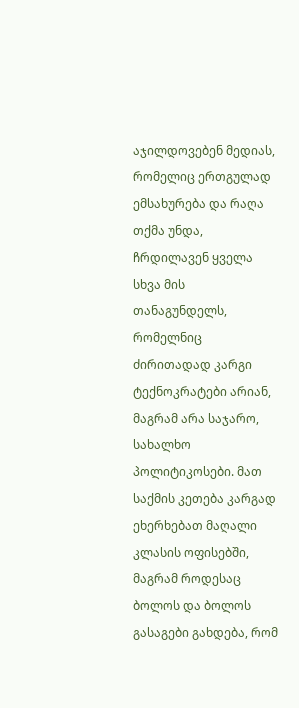აჯილდოვებენ მედიას, რომელიც ერთგულად ემსახურება და რაღა თქმა უნდა, ჩრდილავენ ყველა სხვა მის თანაგუნდელს, რომელნიც ძირითადად კარგი ტექნოკრატები არიან, მაგრამ არა საჯარო, სახალხო პოლიტიკოსები. მათ საქმის კეთება კარგად ეხერხებათ მაღალი კლასის ოფისებში, მაგრამ როდესაც ბოლოს და ბოლოს გასაგები გახდება, რომ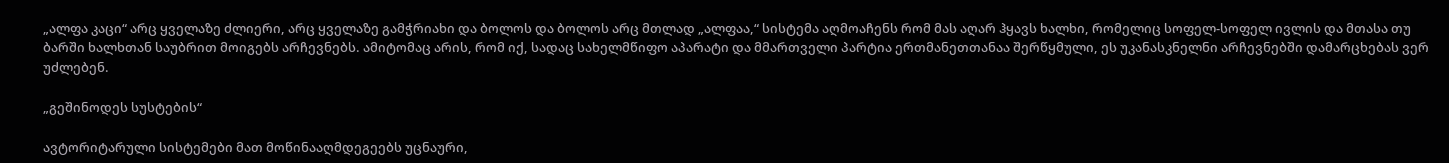„ალფა კაცი“ არც ყველაზე ძლიერი, არც ყველაზე გამჭრიახი და ბოლოს და ბოლოს არც მთლად „ალფაა,“ სისტემა აღმოაჩენს რომ მას აღარ ჰყავს ხალხი, რომელიც სოფელ-სოფელ ივლის და მთასა თუ ბარში ხალხთან საუბრით მოიგებს არჩევნებს. ამიტომაც არის, რომ იქ, სადაც სახელმწიფო აპარატი და მმართველი პარტია ერთმანეთთანაა შერწყმული, ეს უკანასკნელნი არჩევნებში დამარცხებას ვერ უძლებენ.

„გეშინოდეს სუსტების“

ავტორიტარული სისტემები მათ მოწინააღმდეგეებს უცნაური,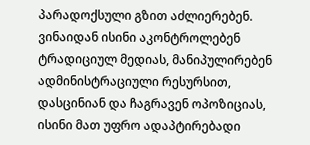პარადოქსული გზით აძლიერებენ. ვინაიდან ისინი აკონტროლებენ ტრადიციულ მედიას, მანიპულირებენ ადმინისტრაციული რესურსით, დასცინიან და ჩაგრავენ ოპოზიციას, ისინი მათ უფრო ადაპტირებადი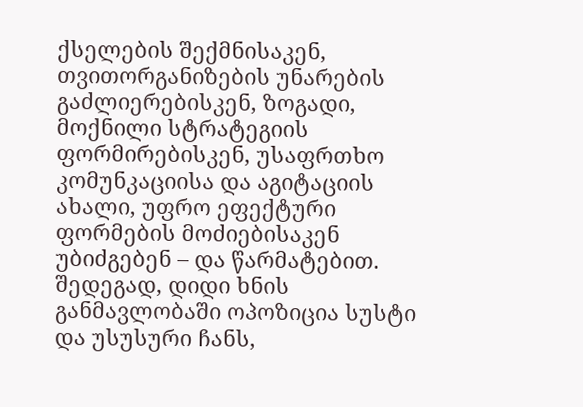ქსელების შექმნისაკენ, თვითორგანიზების უნარების გაძლიერებისკენ, ზოგადი, მოქნილი სტრატეგიის ფორმირებისკენ, უსაფრთხო კომუნკაციისა და აგიტაციის ახალი, უფრო ეფექტური ფორმების მოძიებისაკენ უბიძგებენ – და წარმატებით. შედეგად, დიდი ხნის განმავლობაში ოპოზიცია სუსტი და უსუსური ჩანს,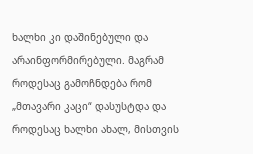ხალხი კი დაშინებული და არაინფორმირებული. მაგრამ როდესაც გამოჩნდება რომ „მთავარი კაცი“ დასუსტდა და როდესაც ხალხი ახალ, მისთვის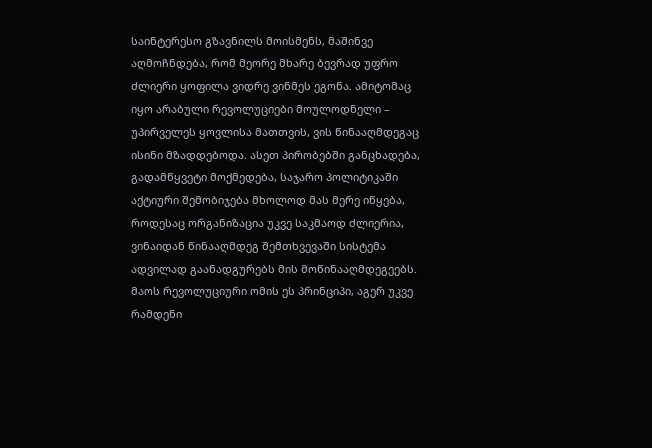საინტერესო გზავნილს მოისმენს, მაშინვე აღმოჩნდება, რომ მეორე მხარე ბევრად უფრო ძლიერი ყოფილა ვიდრე ვინმეს ეგონა. ამიტომაც იყო არაბული რევოლუციები მოულოდნელი – უპირველეს ყოვლისა მათთვის, ვის წინააღმდეგაც ისინი მზადდებოდა. ასეთ პირობებში განცხადება, გადამწყვეტი მოქმედება, საჯარო პოლიტიკაში აქტიური შემობიჯება მხოლოდ მას მერე იწყება, როდესაც ორგანიზაცია უკვე საკმაოდ ძლიერია, ვინაიდან წინააღმდეგ შემთხვევაში სისტემა ადვილად გაანადგურებს მის მოწინააღმდეგეებს. მაოს რევოლუციური ომის ეს პრინციპი, აგერ უკვე რამდენი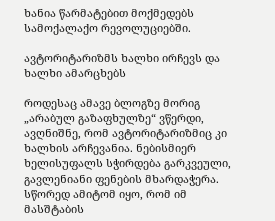ხანია წარმატებით მოქმედებს სამოქალაქო რევოლუციებში.

ავტორიტარიზმს ხალხი ირჩევს და ხალხი ამარცხებს

როდესაც ამავე ბლოგზე მორიგ „არაბულ გაზაფხულზე“ ვწერდი, ავღნიშნე, რომ ავტორიტარიზმიც კი ხალხის არჩევანია. ნებისმიერ ხელისუფალს სჭირდება გარკვეული, გავლენიანი ფენების მხარდაჭერა. სწორედ ამიტომ იყო, რომ იმ მასშტაბის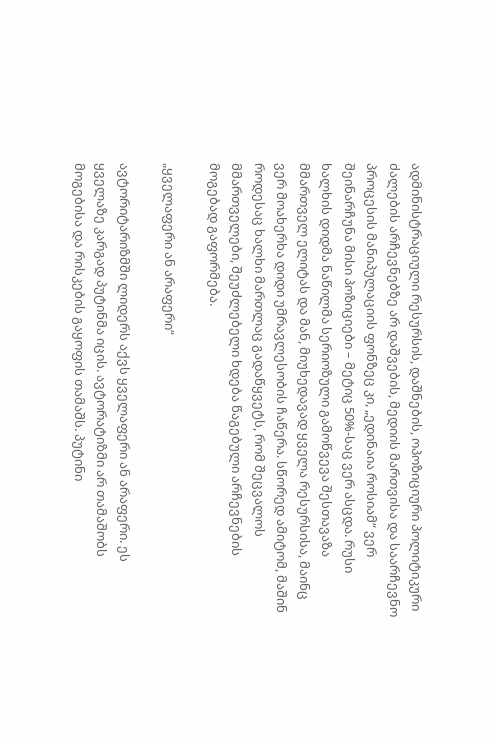ადმინისტრაციული რესურსის, დაშნების, ოპოზიციური პოლიტიკური ძალების არჩევნებზე არ დაშვების, მედიის მართვისა და საარჩევნო პროცესის მანიპულაციის ფონზეც კი, „ედინაია როსიამ“ ვერ შეინარჩუნა მისი პოზიციები – მეტიც 50%-საც ვერ ასცდა. რუსი ხალხის დიდმა ნაწილმა სერიოზული გამოწვევა შესთავაზა მმართველ ელიტას და მან, მიუხედავად ყველა რესურსისა, მაინც ვერ მოახერხა დიდი უმრავლესობის ჩაწერა. სწორედ ამიტომ, მაშინ როდესაც ხალხი მართლაც გადაწყვეტს, რომ შეცვალოს მმართველები, შეუძლებელი ხდება წაგებული არჩევნების მოგებად გაფორმება.

„ყველაფერი ან არაფერი“

ავტორიტარიზმში ლიდერს აქვს ყველაფერი ან არაფერი. ეს ყველაზე კარგად პუტინმა იცის. ავტორატიზმი არ თამაშობს მოგებისა და რისკების გაყოფის თამაშს. პუტინი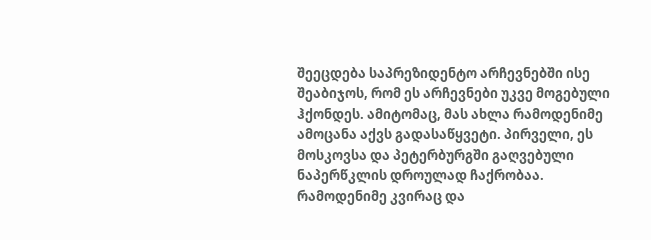შეეცდება საპრეზიდენტო არჩევნებში ისე შეაბიჯოს, რომ ეს არჩევნები უკვე მოგებული ჰქონდეს. ამიტომაც, მას ახლა რამოდენიმე ამოცანა აქვს გადასაწყვეტი. პირველი, ეს მოსკოვსა და პეტერბურგში გაღვებული ნაპერწკლის დროულად ჩაქრობაა. რამოდენიმე კვირაც და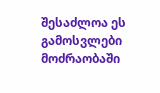შესაძლოა ეს გამოსვლები მოძრაობაში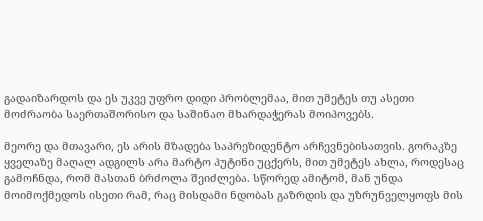გადაიზარდოს და ეს უკვე უფრო დიდი პრობლემაა, მით უმეტეს თუ ასეთი მოძრაობა საერთაშორისო და საშინაო მხარდაჭერას მოიპოვებს.

მეორე და მთავარი, ეს არის მზადება საპრეზიდენტო არჩევნებისათვის. გორაკზე ყველაზე მაღალ ადგილს არა მარტო პუტინი უცქერს, მით უმეტეს ახლა, როდესაც გამოჩნდა, რომ მასთან ბრძოლა შეიძლება. სწორედ ამიტომ, მან უნდა მოიმოქმედოს ისეთი რამ, რაც მისდამი ნდობას გაზრდის და უზრუნველყოფს მის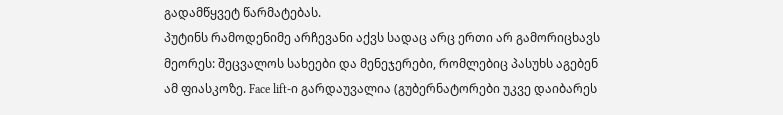გადამწყვეტ წარმატებას.
პუტინს რამოდენიმე არჩევანი აქვს სადაც არც ერთი არ გამორიცხავს მეორეს: შეცვალოს სახეები და მენეჯერები, რომლებიც პასუხს აგებენ ამ ფიასკოზე. Face lift-ი გარდაუვალია (გუბერნატორები უკვე დაიბარეს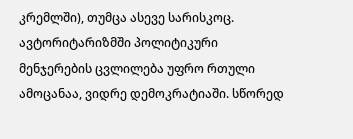კრემლში), თუმცა ასევე სარისკოც. ავტორიტარიზმში პოლიტიკური მენჯერების ცვლილება უფრო რთული ამოცანაა, ვიდრე დემოკრატიაში. სწორედ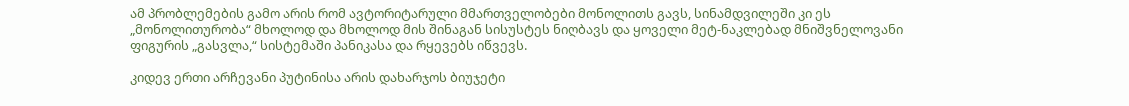ამ პრობლემების გამო არის რომ ავტორიტარული მმართველობები მონოლითს გავს, სინამდვილეში კი ეს „მონოლითურობა“ მხოლოდ და მხოლოდ მის შინაგან სისუსტეს ნიღბავს და ყოველი მეტ-ნაკლებად მნიშვნელოვანი ფიგურის „გასვლა,“ სისტემაში პანიკასა და რყევებს იწვევს.

კიდევ ერთი არჩევანი პუტინისა არის დახარჯოს ბიუჯეტი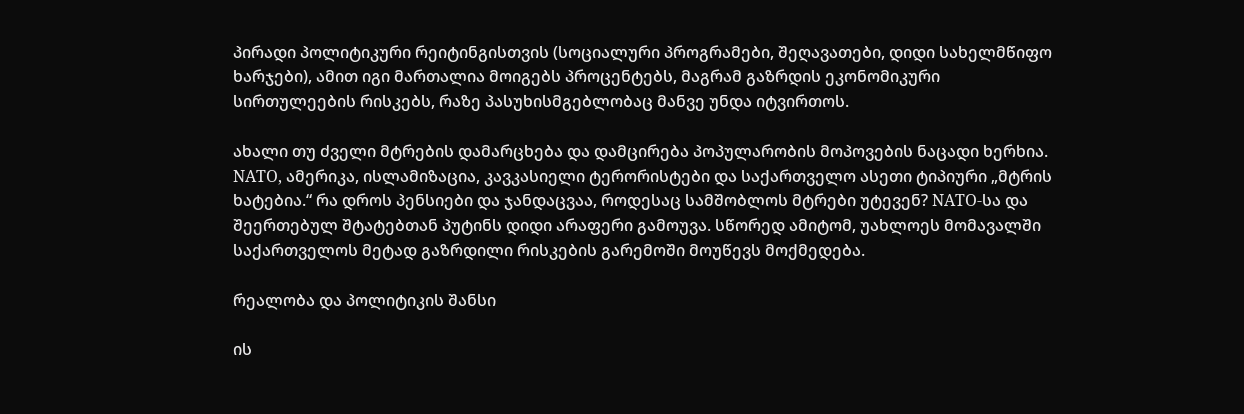პირადი პოლიტიკური რეიტინგისთვის (სოციალური პროგრამები, შეღავათები, დიდი სახელმწიფო ხარჯები), ამით იგი მართალია მოიგებს პროცენტებს, მაგრამ გაზრდის ეკონომიკური სირთულეების რისკებს, რაზე პასუხისმგებლობაც მანვე უნდა იტვირთოს.

ახალი თუ ძველი მტრების დამარცხება და დამცირება პოპულარობის მოპოვების ნაცადი ხერხია. NATO, ამერიკა, ისლამიზაცია, კავკასიელი ტერორისტები და საქართველო ასეთი ტიპიური „მტრის ხატებია.“ რა დროს პენსიები და ჯანდაცვაა, როდესაც სამშობლოს მტრები უტევენ? NATO-სა და შეერთებულ შტატებთან პუტინს დიდი არაფერი გამოუვა. სწორედ ამიტომ, უახლოეს მომავალში საქართველოს მეტად გაზრდილი რისკების გარემოში მოუწევს მოქმედება.

რეალობა და პოლიტიკის შანსი

ის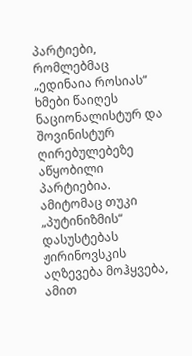პარტიები, რომლებმაც „ედინაია როსიას“ ხმები წაიღეს ნაციონალისტურ და შოვინისტურ ღირებულებეზე აწყობილი პარტიებია. ამიტომაც თუკი „პუტინიზმის“ დასუსტებას ჟირინოვსკის აღზევება მოჰყვება, ამით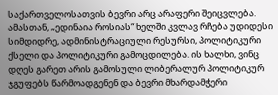საქართველოსათვის ბევრი არც არაფერი შეიცვლება. ამასთან, „ედინაია როსიას“ ხელში კვლავ რჩება უდიდესი სიმდიდრე, ადმინისტრაციული რესურსი, პოლიტიკური ქსელი და პოლიტიკური გამოცდილება. ის ხალხი, ვინც დღეს გარეთ არის გამოსული ლიბერალურ პოლიტიკურ ჯგუფებს წარმოადგენენ და ბევრი მხარდამჭერი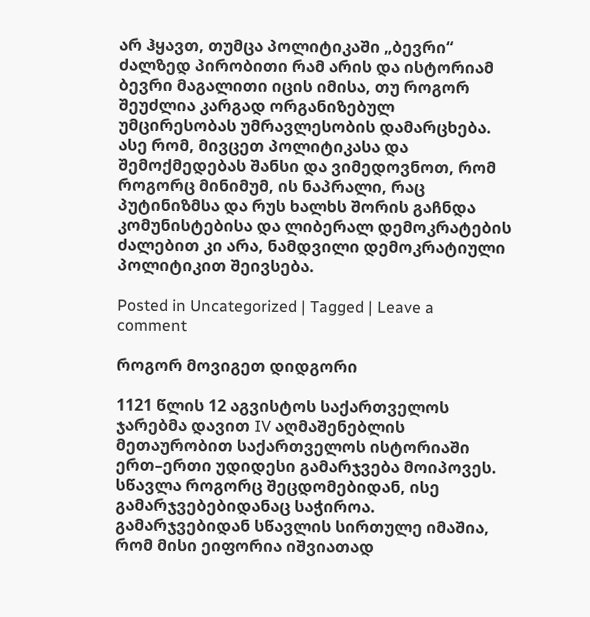არ ჰყავთ, თუმცა პოლიტიკაში „ბევრი“ ძალზედ პირობითი რამ არის და ისტორიამ ბევრი მაგალითი იცის იმისა, თუ როგორ შეუძლია კარგად ორგანიზებულ უმცირესობას უმრავლესობის დამარცხება. ასე რომ, მივცეთ პოლიტიკასა და შემოქმედებას შანსი და ვიმედოვნოთ, რომ როგორც მინიმუმ, ის ნაპრალი, რაც პუტინიზმსა და რუს ხალხს შორის გაჩნდა კომუნისტებისა და ლიბერალ დემოკრატების ძალებით კი არა, ნამდვილი დემოკრატიული პოლიტიკით შეივსება.

Posted in Uncategorized | Tagged | Leave a comment

როგორ მოვიგეთ დიდგორი

1121 წლის 12 აგვისტოს საქართველოს ჯარებმა დავით IV აღმაშენებლის მეთაურობით საქართველოს ისტორიაში ერთ–ერთი უდიდესი გამარჯვება მოიპოვეს. სწავლა როგორც შეცდომებიდან, ისე გამარჯვებებიდანაც საჭიროა. გამარჯვებიდან სწავლის სირთულე იმაშია, რომ მისი ეიფორია იშვიათად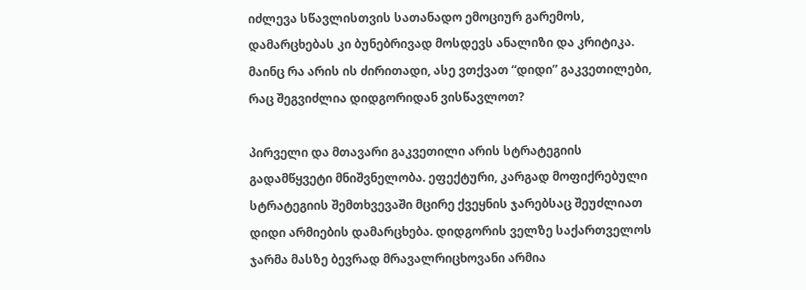იძლევა სწავლისთვის სათანადო ემოციურ გარემოს, დამარცხებას კი ბუნებრივად მოსდევს ანალიზი და კრიტიკა. მაინც რა არის ის ძირითადი, ასე ვთქვათ “დიდი” გაკვეთილები, რაც შეგვიძლია დიდგორიდან ვისწავლოთ?

პირველი და მთავარი გაკვეთილი არის სტრატეგიის გადამწყვეტი მნიშვნელობა. ეფექტური, კარგად მოფიქრებული სტრატეგიის შემთხვევაში მცირე ქვეყნის ჯარებსაც შეუძლიათ დიდი არმიების დამარცხება. დიდგორის ველზე საქართველოს ჯარმა მასზე ბევრად მრავალრიცხოვანი არმია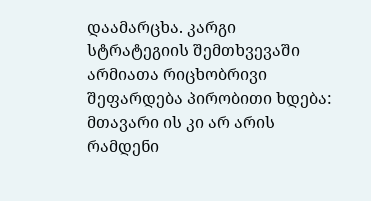დაამარცხა. კარგი სტრატეგიის შემთხვევაში არმიათა რიცხობრივი შეფარდება პირობითი ხდება: მთავარი ის კი არ არის რამდენი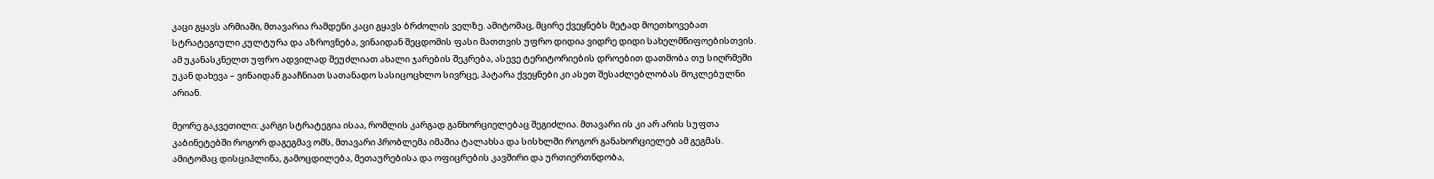კაცი გყავს არმიაში, მთავარია რამდენი კაცი გყავს ბრძოლის ველზე. ამიტომაც, მცირე ქვეყნებს მეტად მოეთხოვებათ სტრატეგიული კულტურა და აზროვნება, ვინაიდან შეცდომის ფასი მათთვის უფრო დიდია ვიდრე დიდი სახელმწიფოებისთვის. ამ უკანასკნელთ უფრო ადვილად შეუძლიათ ახალი ჯარების შეკრება, ასევე ტერიტორიების დროებით დათმობა თუ სიღრმეში უკან დახევა – ვინაიდან გააჩნიათ სათანადო სასიცოცხლო სივრცე, პატარა ქვეყნები კი ასეთ შესაძლებლობას მოკლებულნი არიან.

მეორე გაკვეთილი: კარგი სტრატეგია ისაა, რომლის კარგად განხორციელებაც შეგიძლია. მთავარი ის კი არ არის სუფთა კაბინეტებში როგორ დაგეგმავ ომს, მთავარი პრობლემა იმაშია ტალახსა და სისხლში როგორ განახორციელებ ამ გეგმას. ამიტომაც დისციპლინა, გამოცდილება, მეთაურებისა და ოფიცრების კავშირი და ურთიერთნდობა,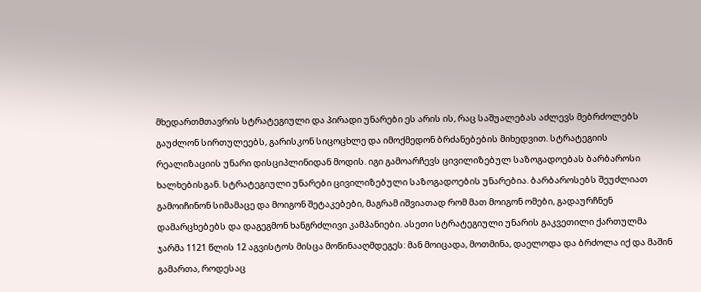მხედართმთავრის სტრატეგიული და პირადი უნარები ეს არის ის, რაც საშუალებას აძლევს მებრძოლებს გაუძლონ სირთულეებს, გარისკონ სიცოცხლე და იმოქმედონ ბრძანებების მიხედვით. სტრატეგიის რეალიზაციის უნარი დისციპლინიდან მოდის. იგი გამოარჩევს ცივილიზებულ საზოგადოებას ბარბაროსი ხალხებისგან. სტრატეგიული უნარები ცივილიზებული საზოგადოების უნარებია. ბარბაროსებს შეუძლიათ გამოიჩინონ სიმამაცე და მოიგონ შეტაკებები, მაგრამ იშვიათად რომ მათ მოიგონ ომები, გადაურჩნენ დამარცხებებს და დაგეგმონ ხანგრძლივი კამპანიები. ასეთი სტრატეგიული უნარის გაკვეთილი ქართულმა ჯარმა 1121 წლის 12 აგვისტოს მისცა მოწინააღმდეგეს: მან მოიცადა, მოთმინა, დაელოდა და ბრძოლა იქ და მაშინ გამართა, როდესაც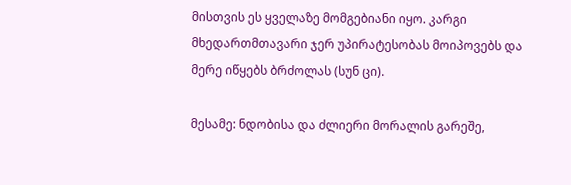მისთვის ეს ყველაზე მომგებიანი იყო. კარგი მხედართმთავარი ჯერ უპირატესობას მოიპოვებს და მერე იწყებს ბრძოლას (სუნ ცი).

მესამე: ნდობისა და ძლიერი მორალის გარეშე,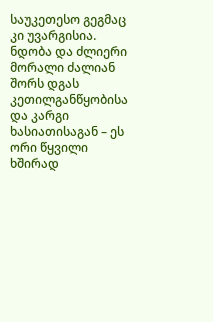საუკეთესო გეგმაც კი უვარგისია. ნდობა და ძლიერი მორალი ძალიან შორს დგას კეთილგანწყობისა და კარგი ხასიათისაგან – ეს ორი წყვილი ხშირად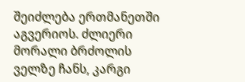შეიძლება ერთმანეთში აგვერიოს. ძლიერი მორალი ბრძოლის ველზე ჩანს, კარგი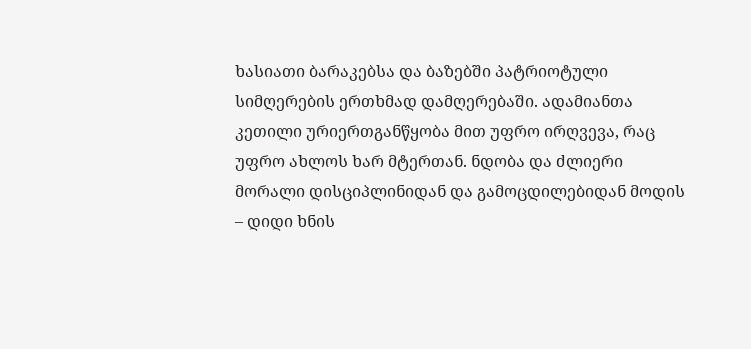ხასიათი ბარაკებსა და ბაზებში პატრიოტული სიმღერების ერთხმად დამღერებაში. ადამიანთა კეთილი ურიერთგანწყობა მით უფრო ირღვევა, რაც უფრო ახლოს ხარ მტერთან. ნდობა და ძლიერი მორალი დისციპლინიდან და გამოცდილებიდან მოდის – დიდი ხნის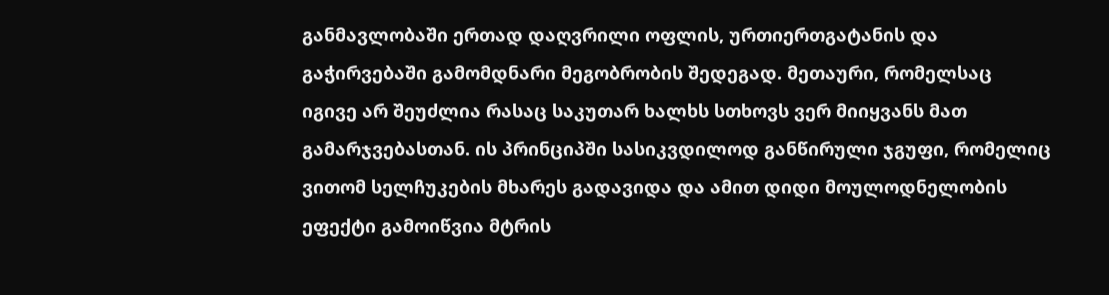განმავლობაში ერთად დაღვრილი ოფლის, ურთიერთგატანის და გაჭირვებაში გამომდნარი მეგობრობის შედეგად. მეთაური, რომელსაც იგივე არ შეუძლია რასაც საკუთარ ხალხს სთხოვს ვერ მიიყვანს მათ გამარჯვებასთან. ის პრინციპში სასიკვდილოდ განწირული ჯგუფი, რომელიც ვითომ სელჩუკების მხარეს გადავიდა და ამით დიდი მოულოდნელობის ეფექტი გამოიწვია მტრის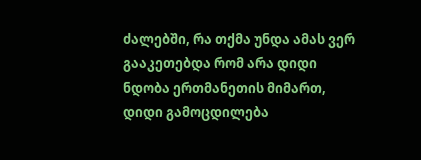ძალებში, რა თქმა უნდა ამას ვერ გააკეთებდა რომ არა დიდი ნდობა ერთმანეთის მიმართ, დიდი გამოცდილება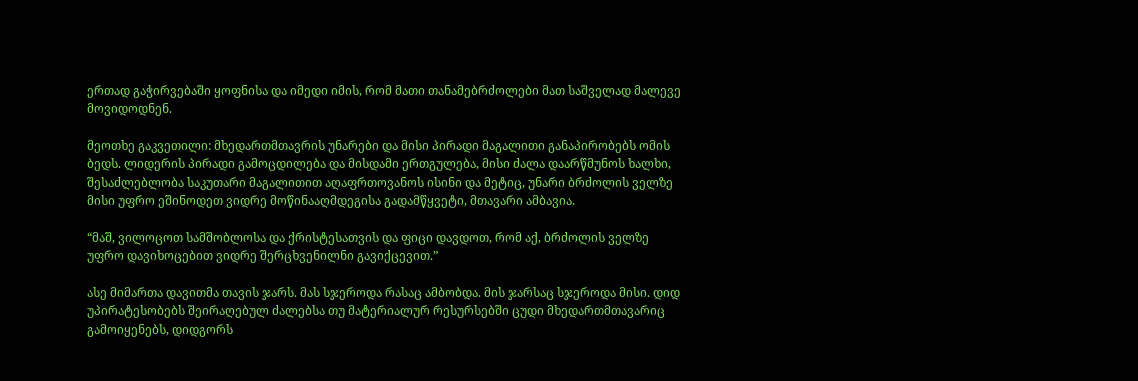ერთად გაჭირვებაში ყოფნისა და იმედი იმის, რომ მათი თანამებრძოლები მათ საშველად მალევე მოვიდოდნენ.

მეოთხე გაკვეთილი: მხედართმთავრის უნარები და მისი პირადი მაგალითი განაპირობებს ომის ბედს. ლიდერის პირადი გამოცდილება და მისდამი ერთგულება, მისი ძალა დაარწმუნოს ხალხი, შესაძლებლობა საკუთარი მაგალითით აღაფრთოვანოს ისინი და მეტიც, უნარი ბრძოლის ველზე მისი უფრო ეშინოდეთ ვიდრე მოწინააღმდეგისა გადამწყვეტი, მთავარი ამბავია.

“მაშ, ვილოცოთ სამშობლოსა და ქრისტესათვის და ფიცი დავდოთ, რომ აქ, ბრძოლის ველზე უფრო დავიხოცებით ვიდრე შერცხვენილნი გავიქცევით.”

ასე მიმართა დავითმა თავის ჯარს. მას სჯეროდა რასაც ამბობდა. მის ჯარსაც სჯეროდა მისი. დიდ უპირატესობებს შეირაღებულ ძალებსა თუ მატერიალურ რესურსებში ცუდი მხედართმთავარიც გამოიყენებს, დიდგორს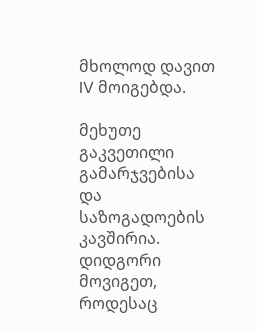მხოლოდ დავით IV მოიგებდა.

მეხუთე გაკვეთილი გამარჯვებისა და საზოგადოების კავშირია. დიდგორი მოვიგეთ, როდესაც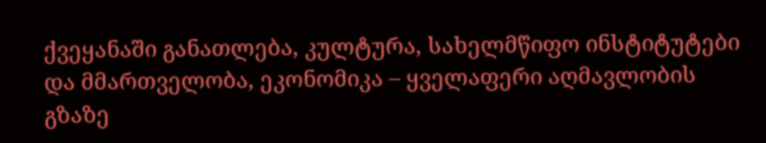ქვეყანაში განათლება, კულტურა, სახელმწიფო ინსტიტუტები და მმართველობა, ეკონომიკა – ყველაფერი აღმავლობის გზაზე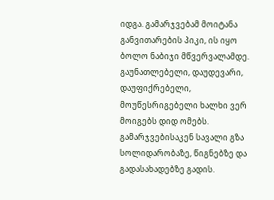იდგა. გამარჯვებამ მოიტანა განვითარების პიკი, ის იყო ბოლო ნაბიჯი მწვერვალამდე. გაუნათლებელი, დაუდევარი, დაუფიქრებელი, მოუწესრიგებელი ხალხი ვერ მოიგებს დიდ ომებს. გამარჯვებისაკენ სავალი გზა სოლიდარობაზე, წიგნებზე და გადასახადებზე გადის.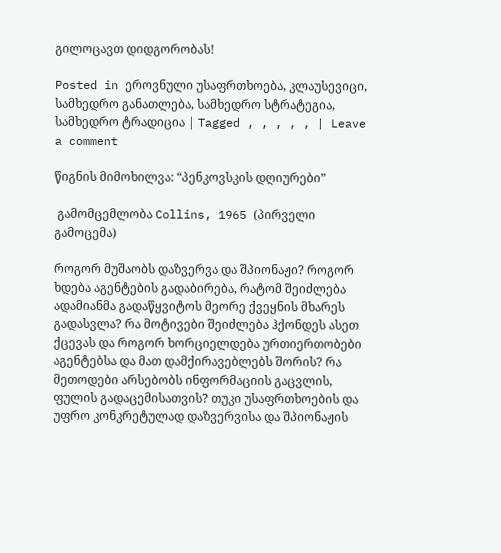გილოცავთ დიდგორობას!

Posted in ეროვნული უსაფრთხოება, კლაუსევიცი, სამხედრო განათლება, სამხედრო სტრატეგია, სამხედრო ტრადიცია | Tagged , , , , , | Leave a comment

წიგნის მიმოხილვა: “პენკოვსკის დღიურები”

 გამომცემლობა Collins, 1965 (პირველი გამოცემა)

როგორ მუშაობს დაზვერვა და შპიონაჟი? როგორ ხდება აგენტების გადაბირება, რატომ შეიძლება ადამიანმა გადაწყვიტოს მეორე ქვეყნის მხარეს გადასვლა? რა მოტივები შეიძლება ჰქონდეს ასეთ ქცევას და როგორ ხორციელდება ურთიერთობები აგენტებსა და მათ დამქირავებლებს შორის? რა მეთოდები არსებობს ინფორმაციის გაცვლის, ფულის გადაცემისათვის? თუკი უსაფრთხოების და უფრო კონკრეტულად დაზვერვისა და შპიონაჟის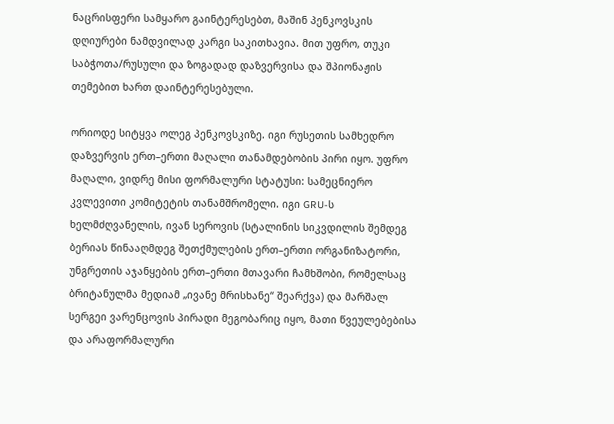ნაცრისფერი სამყარო გაინტერესებთ, მაშინ პენკოვსკის დღიურები ნამდვილად კარგი საკითხავია. მით უფრო, თუკი საბჭოთა/რუსული და ზოგადად დაზვერვისა და შპიონაჟის თემებით ხართ დაინტერესებული.

ორიოდე სიტყვა ოლეგ პენკოვსკიზე. იგი რუსეთის სამხედრო დაზვერვის ერთ–ერთი მაღალი თანამდებობის პირი იყო. უფრო მაღალი, ვიდრე მისი ფორმალური სტატუსი: სამეცნიერო კვლევითი კომიტეტის თანამშრომელი. იგი GRU-ს ხელმძღვანელის, ივან სეროვის (სტალინის სიკვდილის შემდეგ ბერიას წინააღმდეგ შეთქმულების ერთ–ერთი ორგანიზატორი, უნგრეთის აჯანყების ერთ–ერთი მთავარი ჩამხშობი, რომელსაც ბრიტანულმა მედიამ „ივანე მრისხანე“ შეარქვა) და მარშალ სერგეი ვარენცოვის პირადი მეგობარიც იყო, მათი წვეულებებისა და არაფორმალური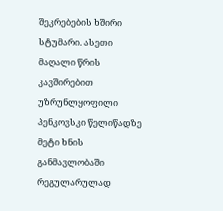შეკრებების ხშირი სტუმარი. ასეთი მაღალი წრის კავშირებით უზრუნლყოფილი პენკოვსკი წელიწადზე მეტი ხნის განმავლობაში რეგულარულად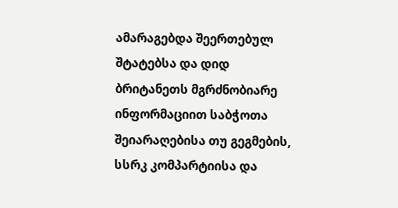ამარაგებდა შეერთებულ შტატებსა და დიდ ბრიტანეთს მგრძნობიარე ინფორმაციით საბჭოთა შეიარაღებისა თუ გეგმების, სსრკ კომპარტიისა და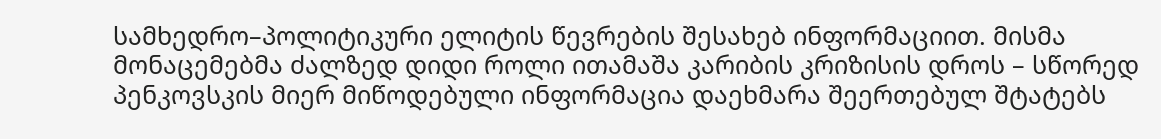სამხედრო–პოლიტიკური ელიტის წევრების შესახებ ინფორმაციით. მისმა მონაცემებმა ძალზედ დიდი როლი ითამაშა კარიბის კრიზისის დროს – სწორედ პენკოვსკის მიერ მიწოდებული ინფორმაცია დაეხმარა შეერთებულ შტატებს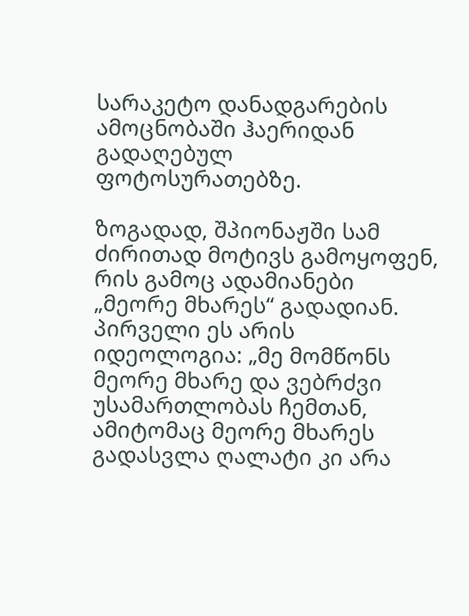სარაკეტო დანადგარების ამოცნობაში ჰაერიდან გადაღებულ ფოტოსურათებზე.

ზოგადად, შპიონაჟში სამ ძირითად მოტივს გამოყოფენ, რის გამოც ადამიანები „მეორე მხარეს“ გადადიან. პირველი ეს არის იდეოლოგია: „მე მომწონს მეორე მხარე და ვებრძვი უსამართლობას ჩემთან, ამიტომაც მეორე მხარეს გადასვლა ღალატი კი არა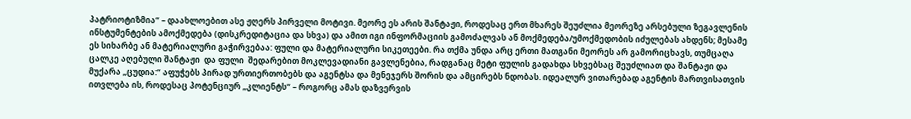პატრიოტიზმია“ – დაახლოებით ასე ჟღერს პირველი მოტივი. მეორე ეს არის შანტაჟი, როდესაც ერთ მხარეს შეუძლია მეორეზე არსებული ზეგავლენის ინსტუმენტების ამოქმედება (დისკრედიტაცია და სხვა) და ამით იგი ინფორმაციის გამოძალვას ან მოქმედება/უმოქმედობის იძულებას ახდენს; მესამე ეს სიხარბე ან მატერიალური გაჭირვებაა: ფული და მატერიალური სიკეთეები. რა თქმა უნდა არც ერთი მათგანი მეორეს არ გამორიცხავს, თუმცაღა ცალკე აღებული შანტაჟი  და ფული  შედარებით მოკლევადიანი გავლენებია, რადგანაც მეტი ფულის გადახდა სხვებსაც შეუძლიათ და შანტაჟი და მუქარა „ცუდია:“ აფუჭებს პირად ურთიერთობებს და აგენტსა და მენეჯერს შორის და ამცირებს ნდობას. იდეალურ ვითარებად აგენტის მართვისათვის ითვლება ის, როდესაც პოტენციურ „კლიენტს“ – როგორც ამას დაზვერვის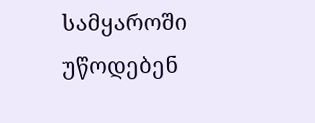სამყაროში უწოდებენ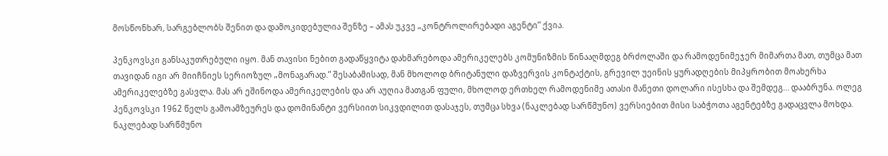მოსწონხარ, სარგებლობს შენით და დამოკიდებულია შენზე – ამას უკვე „კონტროლირებადი აგენტი“ ქვია.

პენკოვსკი განსაკუთრებული იყო. მან თავისი ნებით გადაწყვიტა დახმარებოდა ამერიკელებს კომუნიზმის წინააღმდეგ ბრძოლაში და რამოდენიმეჯერ მიმართა მათ, თუმცა მათ თავიდან იგი არ მიიჩნიეს სერიოზულ „მონაგარად.“ შესაბამისად, მან მხოლოდ ბრიტანული დაზვერვის კონტაქტის, გრევილ უეინის ყურადღების მიპყრობით მოახერხა ამერიკელებზე გასვლა. მას არ ეშინოდა ამერიკელების და არ აუღია მათგან ფული, მხოლოდ ერთხელ რამოდენიმე ათასი მანეთი დოლარი ისესხა და შემდეგ… დააბრუნა. ოლეგ პენკოვსკი 1962 წელს გამოამზეურეს და დომინანტი ვერსიით სიკვდილით დასაჯეს, თუმცა სხვა (ნაკლებად სარწმუნო) ვერსიებით მისი საბჭოთა აგენტებზე გადაცვლა მოხდა. ნაკლებად სარწმუნო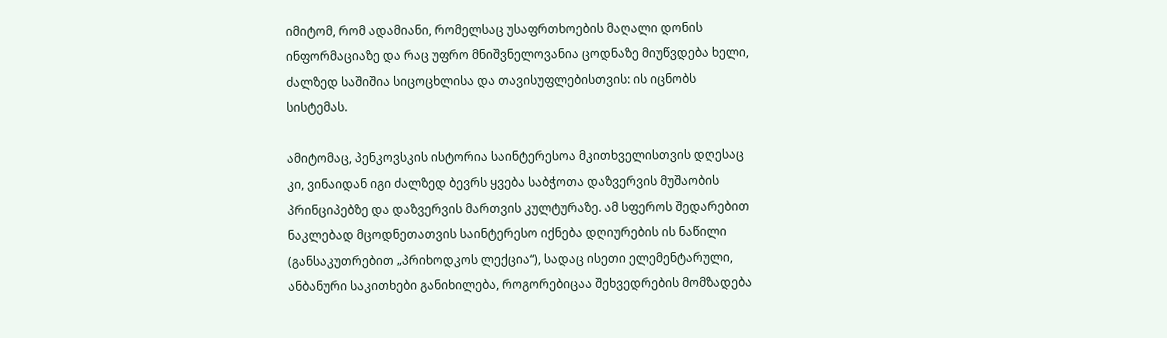იმიტომ, რომ ადამიანი, რომელსაც უსაფრთხოების მაღალი დონის ინფორმაციაზე და რაც უფრო მნიშვნელოვანია ცოდნაზე მიუწვდება ხელი, ძალზედ საშიშია სიცოცხლისა და თავისუფლებისთვის: ის იცნობს სისტემას.

ამიტომაც, პენკოვსკის ისტორია საინტერესოა მკითხველისთვის დღესაც კი, ვინაიდან იგი ძალზედ ბევრს ყვება საბჭოთა დაზვერვის მუშაობის პრინციპებზე და დაზვერვის მართვის კულტურაზე. ამ სფეროს შედარებით ნაკლებად მცოდნეთათვის საინტერესო იქნება დღიურების ის ნაწილი (განსაკუთრებით „პრიხოდკოს ლექცია“), სადაც ისეთი ელემენტარული, ანბანური საკითხები განიხილება, როგორებიცაა შეხვედრების მომზადება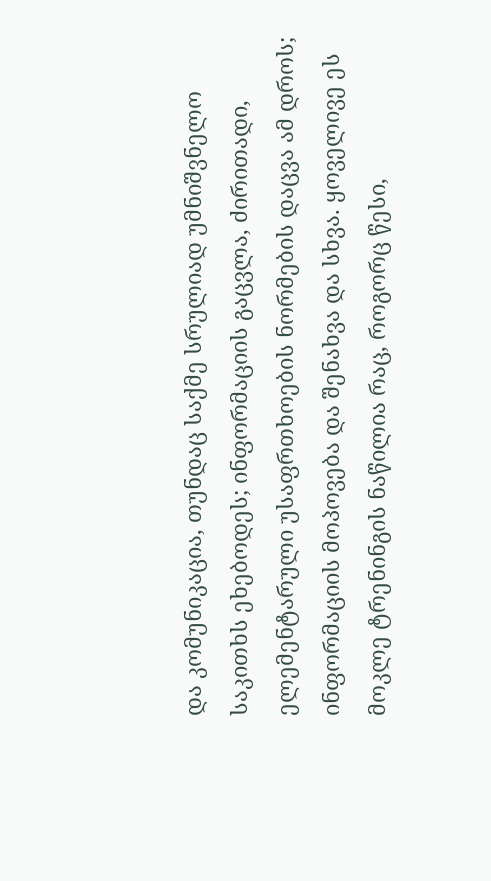და კომუნიკაცია, თუნდაც საქმე სრულიად უმნიშვნელო საკითხს ეხებოდეს; ინფორმაციის გაცვლა, ძირითადი, ელემენტარული უსაფრთხოების ნორმების დაცვა ამ დროს; ინფორმაციის მოპოვება და შენახვა და სხვა. ყოველივე ეს მოკლე ტრენინგის ნაწილია რაც, როგორც წესი,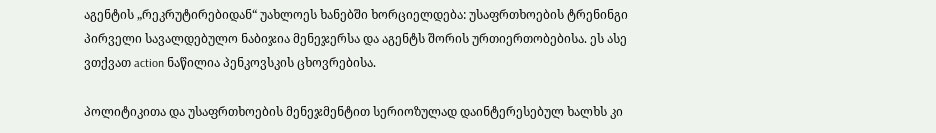აგენტის „რეკრუტირებიდან“ უახლოეს ხანებში ხორციელდება: უსაფრთხოების ტრენინგი პირველი სავალდებულო ნაბიჯია მენეჯერსა და აგენტს შორის ურთიერთობებისა. ეს ასე ვთქვათ action ნაწილია პენკოვსკის ცხოვრებისა.

პოლიტიკითა და უსაფრთხოების მენეჯმენტით სერიოზულად დაინტერესებულ ხალხს კი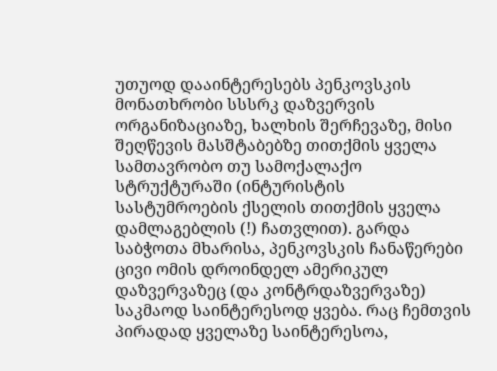უთუოდ დააინტერესებს პენკოვსკის მონათხრობი სსსრკ დაზვერვის ორგანიზაციაზე, ხალხის შერჩევაზე, მისი შეღწევის მასშტაბებზე თითქმის ყველა სამთავრობო თუ სამოქალაქო სტრუქტურაში (ინტურისტის სასტუმროების ქსელის თითქმის ყველა დამლაგებლის (!) ჩათვლით). გარდა საბჭოთა მხარისა, პენკოვსკის ჩანაწერები ცივი ომის დროინდელ ამერიკულ დაზვერვაზეც (და კონტრდაზვერვაზე) საკმაოდ საინტერესოდ ყვება. რაც ჩემთვის პირადად ყველაზე საინტერესოა,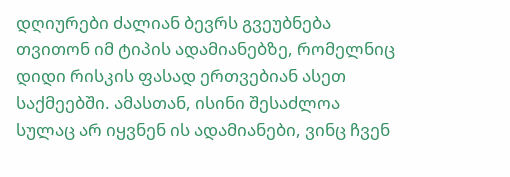დღიურები ძალიან ბევრს გვეუბნება თვითონ იმ ტიპის ადამიანებზე, რომელნიც დიდი რისკის ფასად ერთვებიან ასეთ საქმეებში. ამასთან, ისინი შესაძლოა სულაც არ იყვნენ ის ადამიანები, ვინც ჩვენ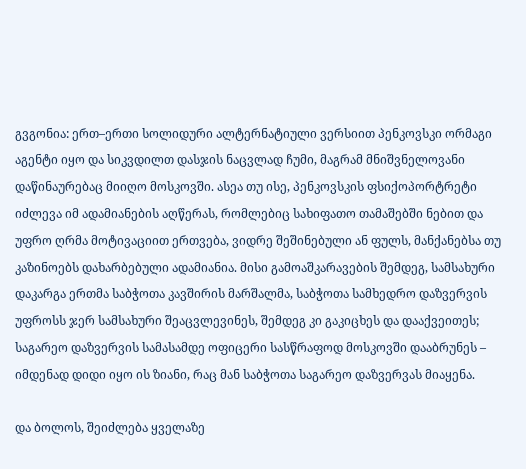გვგონია: ერთ–ერთი სოლიდური ალტერნატიული ვერსიით პენკოვსკი ორმაგი აგენტი იყო და სიკვდილთ დასჯის ნაცვლად ჩუმი, მაგრამ მნიშვნელოვანი დაწინაურებაც მიიღო მოსკოვში. ასეა თუ ისე, პენკოვსკის ფსიქოპორტრეტი იძლევა იმ ადამიანების აღწერას, რომლებიც სახიფათო თამაშებში ნებით და უფრო ღრმა მოტივაციით ერთვება, ვიდრე შეშინებული ან ფულს, მანქანებსა თუ კაზინოებს დახარბებული ადამიანია. მისი გამოაშკარავების შემდეგ, სამსახური დაკარგა ერთმა საბჭოთა კავშირის მარშალმა, საბჭოთა სამხედრო დაზვერვის უფროსს ჯერ სამსახური შეაცვლევინეს, შემდეგ კი გაკიცხეს და დააქვეითეს; საგარეო დაზვერვის სამასამდე ოფიცერი სასწრაფოდ მოსკოვში დააბრუნეს – იმდენად დიდი იყო ის ზიანი, რაც მან საბჭოთა საგარეო დაზვერვას მიაყენა.

და ბოლოს, შეიძლება ყველაზე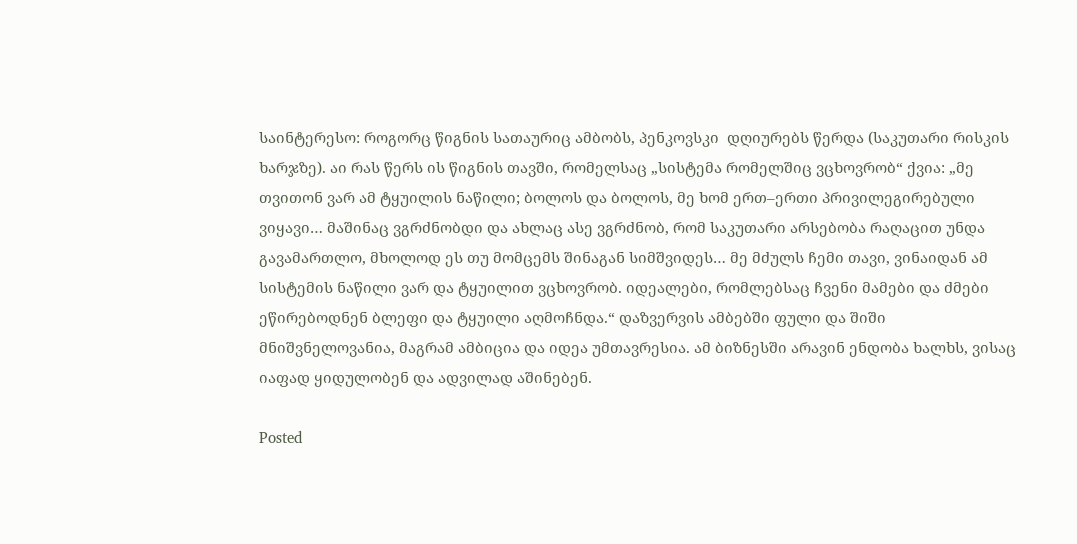საინტერესო: როგორც წიგნის სათაურიც ამბობს, პენკოვსკი  დღიურებს წერდა (საკუთარი რისკის ხარჯზე). აი რას წერს ის წიგნის თავში, რომელსაც „სისტემა რომელშიც ვცხოვრობ“ ქვია: „მე თვითონ ვარ ამ ტყუილის ნაწილი; ბოლოს და ბოლოს, მე ხომ ერთ–ერთი პრივილეგირებული ვიყავი… მაშინაც ვგრძნობდი და ახლაც ასე ვგრძნობ, რომ საკუთარი არსებობა რაღაცით უნდა გავამართლო, მხოლოდ ეს თუ მომცემს შინაგან სიმშვიდეს… მე მძულს ჩემი თავი, ვინაიდან ამ სისტემის ნაწილი ვარ და ტყუილით ვცხოვრობ. იდეალები, რომლებსაც ჩვენი მამები და ძმები ეწირებოდნენ ბლეფი და ტყუილი აღმოჩნდა.“ დაზვერვის ამბებში ფული და შიში მნიშვნელოვანია, მაგრამ ამბიცია და იდეა უმთავრესია. ამ ბიზნესში არავინ ენდობა ხალხს, ვისაც იაფად ყიდულობენ და ადვილად აშინებენ.

Posted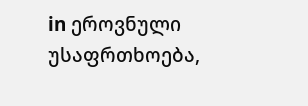in ეროვნული უსაფრთხოება,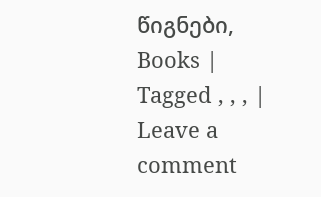წიგნები, Books | Tagged , , , | Leave a comment